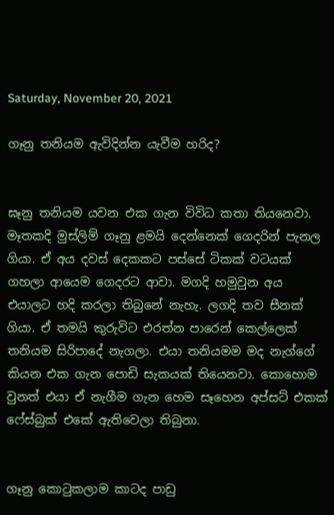Saturday, November 20, 2021

ගෑනු තනියම ඇවිදින්න යැවීම හරිද?


ඝෑනු තනියම යවන එක ගැන විවිධ කතා තියනෙවා. මෑතකදි මුස්ලිම් ගෑනු ළමයි දෙන්නෙක් ගෙදරින් පැනල ගියා. ඒ අය දවස් දෙකකට පස්සේ ටිකක් වටයක් ගහලා ආයෙම ගෙදරට ආවා. මගදි හමුවුන අය එයාලට හදි කරලා තිබුනේ නැහැ. ලගදි තව සීනක් ගියා. ඒ තමයි කුරුවිට එරත්න පාරෙන් කෙල්ලෙක් තනියම සිරිපාදේ නැගලා. එයා තනියමම මද නැග්ගේ කියන එක ගැන පොඩි සැකයක් තියෙනවා. කොහොම වුනත් එයා ඒ නැගීම ගැන හෙම සෑහෙන අප්සට් එකක් ෆේස්බුක් එකේ ඇතිවෙලා තිබුනා.


ගෑනු කොටුකලාම කාටද පාඩු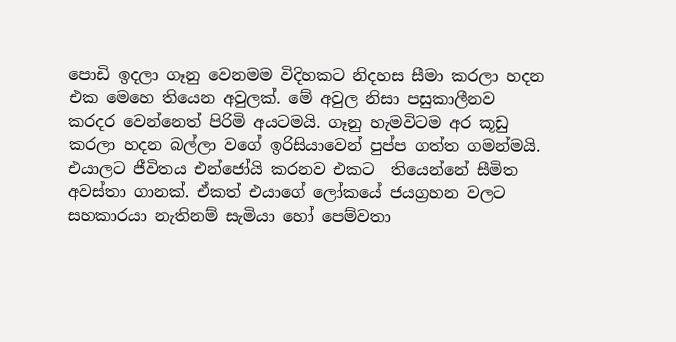පොඩි ඉදලා ගෑනු වෙනමම විදිහකට නිදහස සීමා කරලා හදන එක මෙහෙ තියෙන අවුලක්. මේ අවුල නිසා පසුකාලීනව කරදර වෙන්නෙත් පිරිමි අයටමයි. ගෑනු හැමවිටම අර කූඩු කරලා හදන බල්ලා වගේ ඉරිසියාවෙන් පුප්ප ගත්ත ගමන්මයි. එයාලට ජීවිතය එන්ජෝයි කරනව එකට  තියෙන්නේ සීමිත අවස්තා ගානක්. ඒකත් එයාගේ ලෝකයේ ජයග්‍රහන වලට සහකාරයා නැතිනම් සැමියා හෝ පෙම්වතා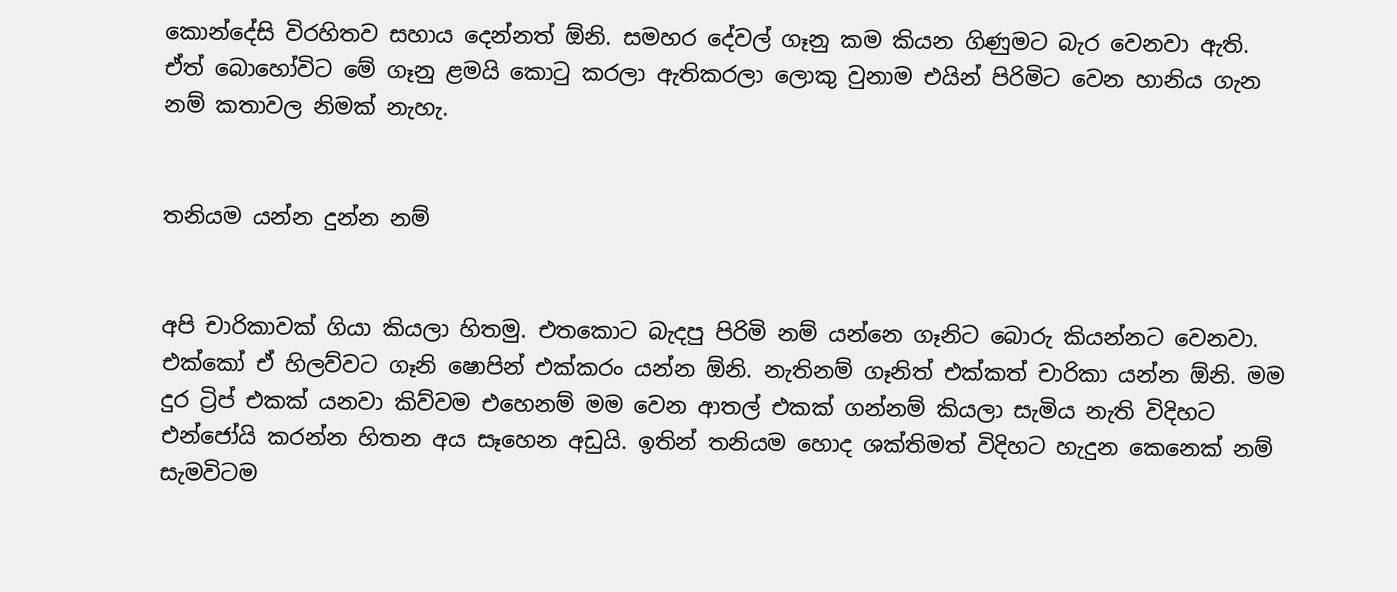කොන්දේසි විරහිතව සහාය දෙන්නත් ඕනි. සමහර දේවල් ගෑනු කම කියන ගිණුමට බැර වෙනවා ඇති. ඒත් බොහෝවිට මේ ගෑනු ළමයි කොටු කරලා ඇතිකරලා ලොකු වුනාම එයින් පිරිමිට වෙන හානිය ගැන නම් කතාවල නිමක් නැහැ.


තනියම යන්න දුන්න නම්


අපි චාරිකාවක් ගියා කියලා හිතමු. එතකොට බැදපු පිරිමි නම් යන්නෙ ගෑනිට බොරු කියන්නට වෙනවා. එක්කෝ ඒ හිලව්වට ගෑනි ෂොපින් එක්කරං යන්න ඕනි. නැතිනම් ගෑනිත් එක්කත් චාරිකා යන්න ඕනි. මම දුර ට්‍රිප් එකක් යනවා කිව්වම එහෙනම් මම වෙන ආතල් එකක් ගන්නම් කියලා සැමිය නැති විදිහට එන්ජෝයි කරන්න හිතන අය සෑහෙන අඩුයි. ඉතින් තනියම හොද ශක්තිමත් විදිහට හැදුන කෙනෙක් නම් සැමවිටම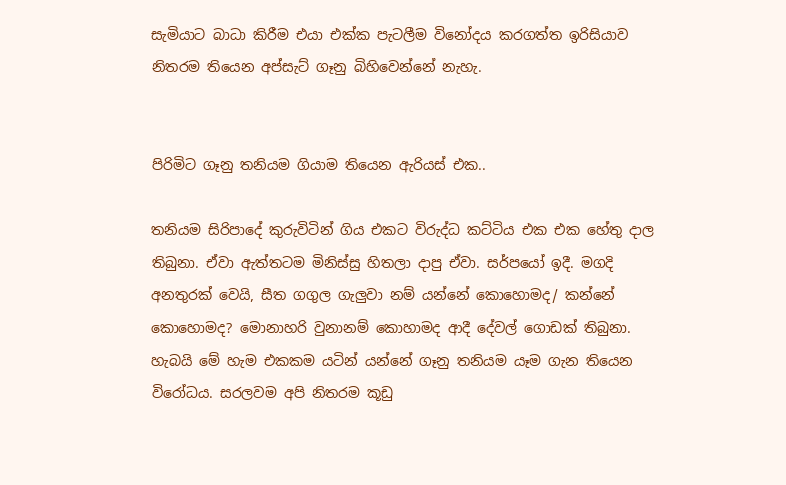සැමියාට බාධා කිරීම එයා එක්ක පැටලීම විනෝදය කරගත්ත ඉරිසියාව නිතරම තියෙන අප්සැට් ගෑනු බිහිවෙන්නේ නැහැ.


පිරිමිට ගෑනු තනියම ගියාම තියෙන ඇරියස් එක..

තනියම සිරිපාදේ කුරුවිටින් ගිය එකට විරුද්ධ කට්ටිය එක එක හේතු දාල තිබුනා. ඒවා ඇත්තටම මිනිස්සු හිතලා දාපු ඒවා. සර්පයෝ ඉදී. මගදි අනතුරක් වෙයි, සීත ගගුල ගැලුවා නම් යන්නේ කොහොමද/ කන්නේ කොහොමද? මොනාහරි වුනානම් කොහාමද ආදී දේවල් ගොඩක් තිබුනා. හැබයි මේ හැම එකකම යටින් යන්නේ ගෑනු තනියම යෑම ගැන තියෙන විරෝධය. සරලවම අපි නිතරම කූඩු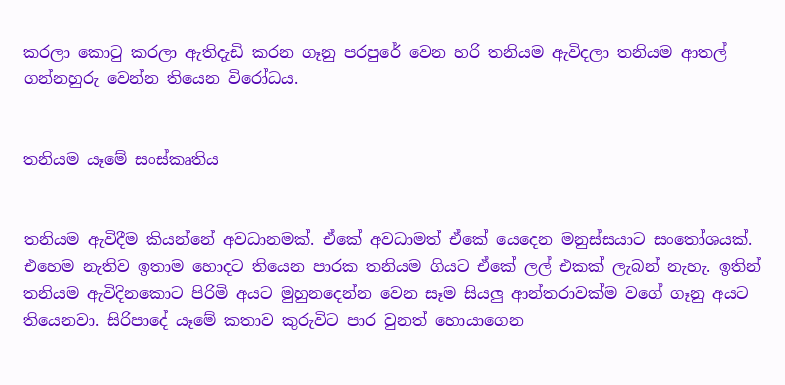කරලා කොටු කරලා ඇතිදැඩි කරන ගෑනු පරපුරේ වෙන හරි තනියම ඇවිදලා තනියම ආතල් ගන්නහුරු වෙන්න තියෙන විරෝධය.


තනියම යෑමේ සංස්කෘතිය


තනියම ඇවිදීම කියන්නේ අවධානමක්. ඒකේ අවධාමත් ඒකේ යෙදෙන මනුස්සයාට සංතෝශයක්. එහෙම නැතිව ඉතාම හොදට තියෙන පාරක තනියම ගියට ඒකේ ලල් එකක් ලැබන් නැහැ. ඉතින් තනියම ඇවිදිනකොට පිරිමි අයට මුහුනදෙන්න වෙන සෑම සියලු ආන්තරාවක්ම වගේ ගෑනු අයට තියෙනවා. සිරිපාදේ යෑමේ කතාව කුරුවිට පාර වුනත් හොයාගෙන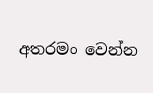අතරමං වෙන්න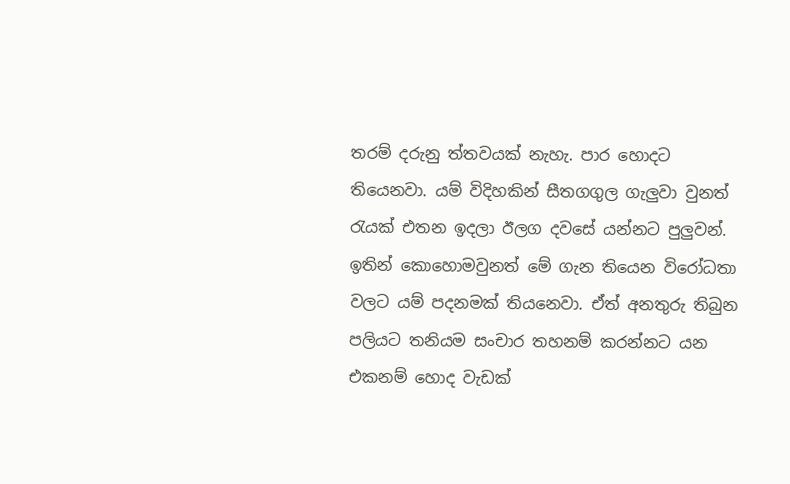තරම් දරුනු ත්තවයක් නැහැ. පාර හොදට තියෙනවා. යම් විදිහකින් සීතගගුල ගැලුවා වුනත් රැයක් එතන ඉදලා ඊලග දවසේ යන්නට පුලුවන්. ඉතින් කොහොමවුනත් මේ ගැන තියෙන විරෝධතා වලට යම් පදනමක් තියනෙවා. ඒත් අනතුරු තිබුන පලියට තනියම සංචාර තහනම් කරන්නට යන එකනම් හොද වැඩක්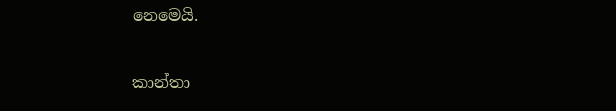නෙමෙයි.


කාන්තා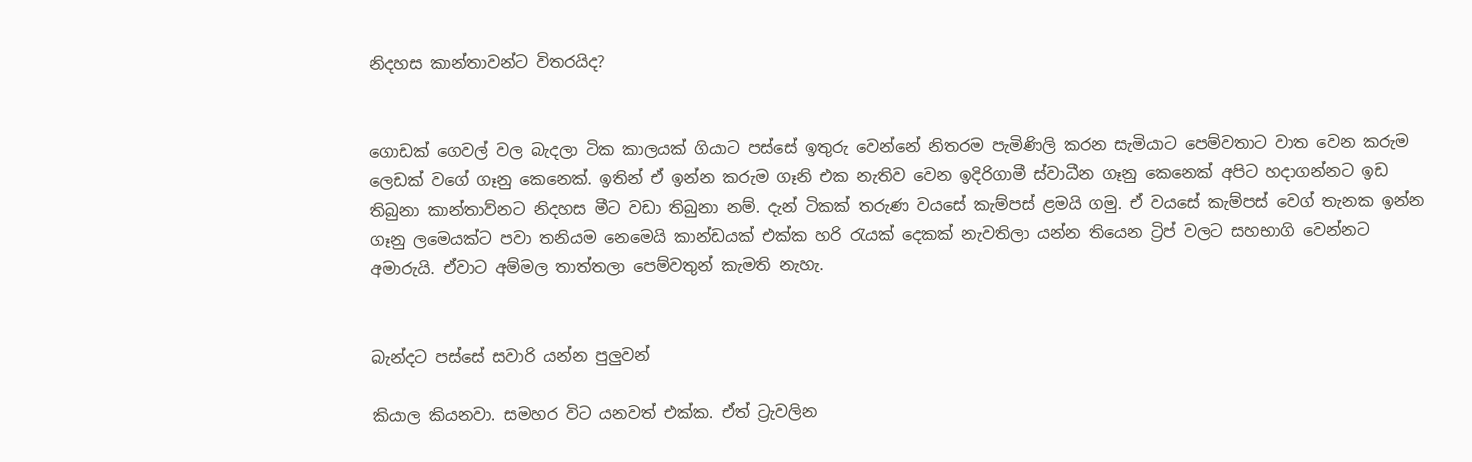නිදහස කාන්තාවන්ට විතරයිද?


ගොඩක් ගෙවල් වල බැදලා ටික කාලයක් ගියාට පස්සේ ඉතුරු වෙන්නේ නිතරම පැමිණිලි කරන සැමියාට පෙම්වතාට වාත වෙන කරුම ලෙඩක් වගේ ගෑනු කෙනෙක්. ඉතින් ඒ ඉන්න කරුම ගෑනි එක නැතිව වෙන ඉදිරිගාමී ස්වාධීන ගෑනු කෙනෙක් අපිට හදාගන්නට ඉඩ තිබුනා කාන්තාව්නට නිදහස මීට වඩා තිබුනා නම්. දැන් ටිකක් තරුණ වයසේ කැම්පස් ළමයි ගමු. ඒ වයසේ කැම්පස් වෙග් තැනක ඉන්න ගෑනු ලමෙයක්ට පවා තනියම නෙමෙයි කාන්ඩයක් එක්ක හරි රැයක් දෙකක් නැවතිලා යන්න තියෙන ට්‍රිප් වලට සහභාගි වෙන්නට අමාරුයි. ඒවාට අම්මල තාත්තලා පෙම්වතුන් කැමති නැහැ.


බැන්දට පස්සේ සවාරි යන්න පුලුවන්

කියාල කියනවා. සමහර විට යනවත් එක්ක. ඒත් ට්‍රැවලින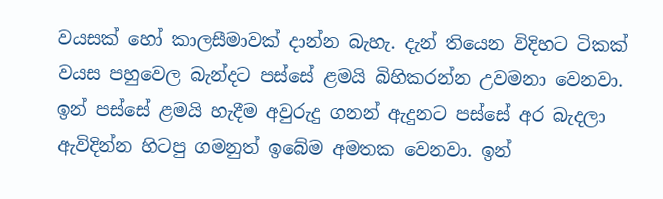වයසක් හෝ කාලසීමාවක් දාන්න බැහැ. දැන් තියෙන විදිහට ටිකක් වයස පහුවෙල බැන්දට පස්සේ ළමයි බිහිකරන්න උවමනා වෙනවා. ඉන් පස්සේ ළමයි හැදීම අවුරුදු ගනන් ඇදුනට පස්සේ අර බැදලා ඇවිදින්න හිටපු ගමනුත් ඉබේම අමතක වෙනවා. ඉන්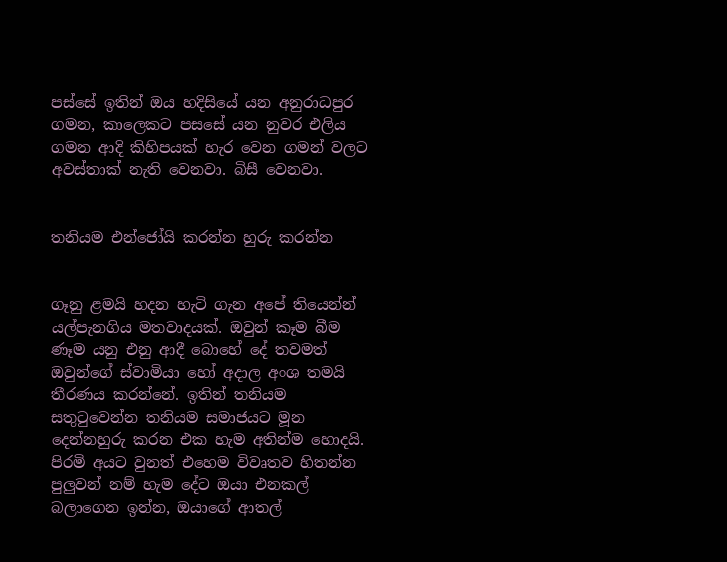පස්සේ ඉතින් ඔය හදිසියේ යන අනුරාධපුර ගමන, කාලෙකට පසසේ යන නුවර එලිය ගමන ආදි කිහිපයක් හැර වෙන ගමන් වලට අවස්තාක් නැති වෙනවා. බිසී වෙනවා.


තනියම එන්ජෝයි කරන්න හුරු කරන්න


ගෑනු ළමයි හදන හැටි ගැන අපේ තියෙන්න් යල්පැනගිය මතවාදයක්. ඔවුන් කෑම බීම ණෑම යනු එනු ආදී බොහේ දේ තවමත් ඔවුන්ගේ ස්වාමියා හෝ අදාල අංශ තමයි තීරණය කරන්නේ. ඉතින් තනියම සතුටුවෙන්න තනියම සමාජයට මූන දෙන්නහුරු කරන එක හැම අතින්ම හොදයි. පිරමි අයට වුනත් එහෙම විවෘතව හිතන්න පුලුවන් නම් හැම දේට ඔයා එනකල් බලාගෙන ඉන්න, ඔයාගේ ආතල්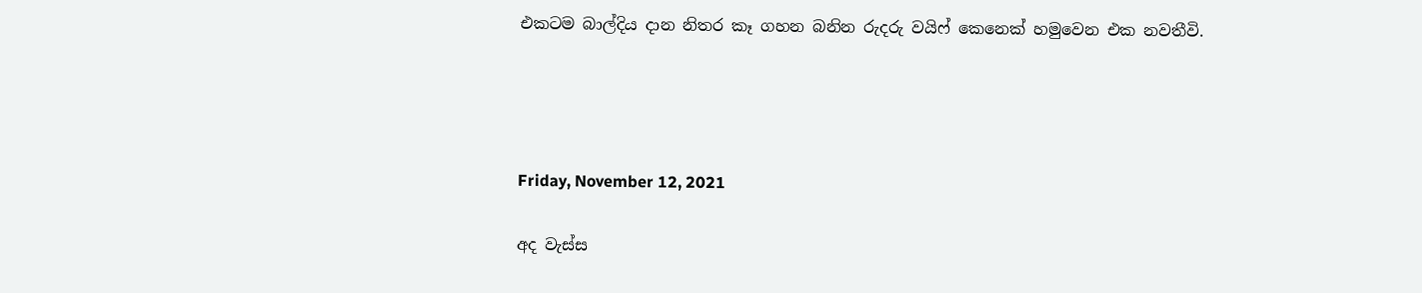එකටම බාල්දිය දාන නිතර කෑ ගහන බනින රුදරු වයිෆ් කෙනෙක් හමුවෙන එක නවතීවි.




Friday, November 12, 2021

අද වැස්ස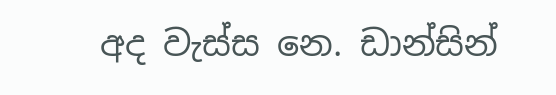අද වැස්ස නෙ. ඩාන්සින්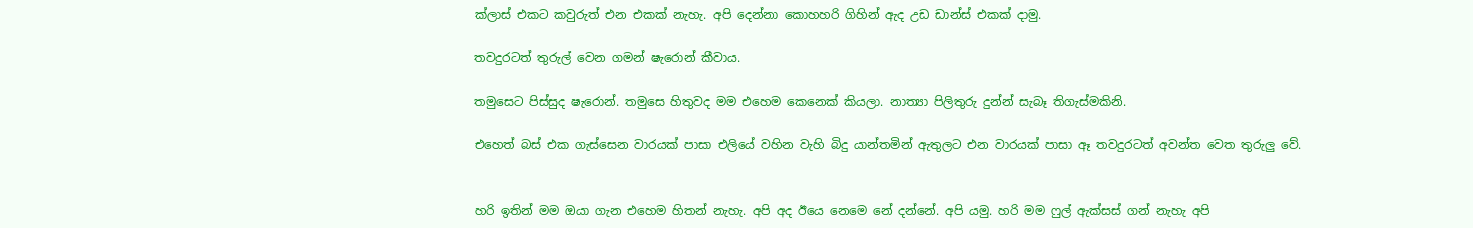ක්ලාස් එකට කවුරුත් එන එකක් නැහැ. අපි දෙන්නා කොහහරි ගිහින් ඇද උඩ ඩාන්ස් එකක් දාමු.

තවදුරටත් තුරුල් වෙන ගමන් ෂැරොන් කීවාය.

තමුසෙට පිස්සුද ෂැරොන්. තමුසෙ හිතුවද මම එහෙම කෙනෙක් කියලා. නාත්‍යා පිලිතුරු දුන්න් සැබෑ තිගැස්මකිනි.

එහෙත් බස් එක ගැස්සෙන වාරයක් පාසා එලියේ වහින වැහි බිදු යාන්තමින් ඇතුලට එන වාරයක් පාසා ඈ තවදුරටත් අවන්ත වෙත තුරුලු වේ.


හරි ඉතින් මම ඔයා ගැන එහෙම හිතන් නැහැ. අපි අද ඊයෙ නෙමෙ නේ දන්නේ. අපි යමු. හරි මම ෆුල් ඇක්සස් ගන් නැහැ අපි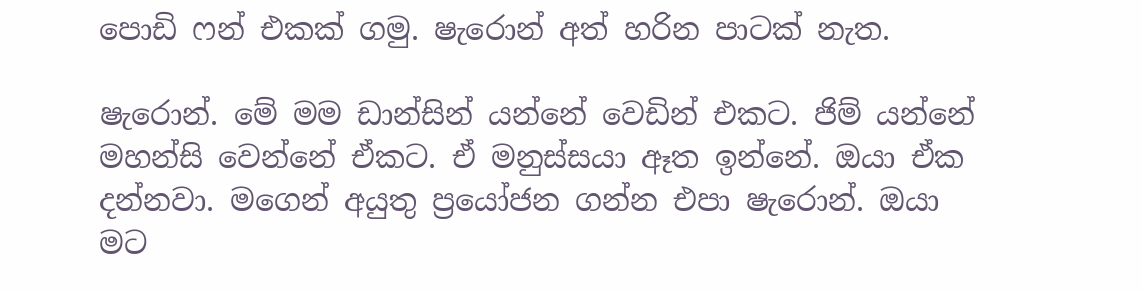පොඩි ෆන් එකක් ගමු. ෂැරොන් අත් හරින පාටක් නැත.

ෂැරොන්. මේ මම ඩාන්සින් යන්නේ වෙඩින් එකට. ජිම් යන්නේ මහන්සි වෙන්නේ ඒකට. ඒ මනුස්සයා ඈත ඉන්නේ. ඔයා ඒක දන්නවා. මගෙන් අයුතු ප්‍රයෝජන ගන්න එපා ෂැරොන්. ඔයා මට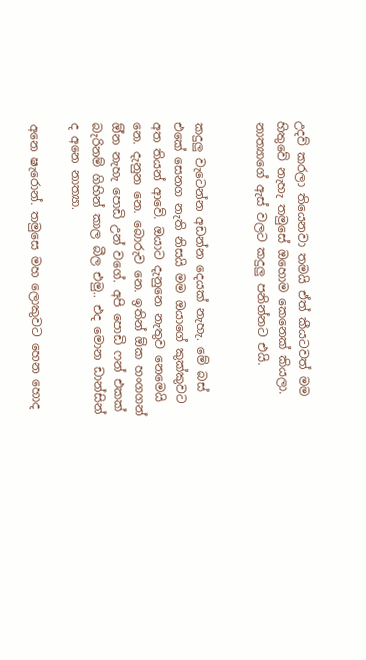උදව් කරලා තියෙනවා තමයි ඒත් කීයටවත් මම හිතුවේ නැහැ තමුසේ ඔහොම කෙනෙක් කියලා. නාත්‍යාගේ ඇස් වලට කදුලු පනින්නට එයි.


කදුලු වැටෙන්න අඩන්න දෙයක් නැහැ. මේ බස් එකේ සෙනග නැති නිසයි මම ඔයාගේ කුක්කුවට අත තියන් ආවේ. ඔයාට දැනුනෙ නැතුව නෙමෙයි නෙ. දැනුන නෙ. බොරුව නෙ. ඉතින් ඕක හංගගන් ඕ්න නැහැ පොඩි උන් වගේ. අපි පොඩි ෆන් එකක් බැරිනම් ගිහින් කාල බීල එමු.. එද මොන ඩාන්සින් ද අනෙ නාත්‍යා.

අනෙ ෂැරොන්. තමුසෙ මහ ලොකුවට හෙන හොද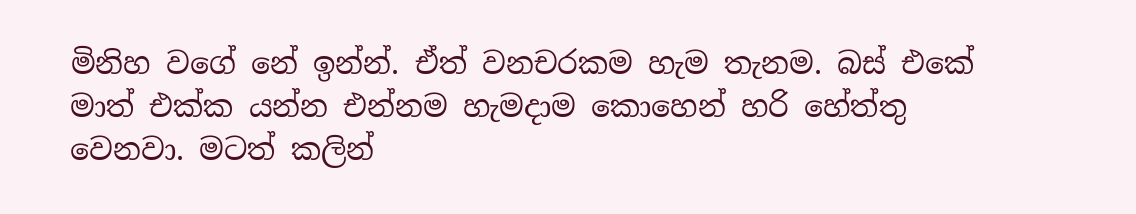මිනිහ වගේ නේ ඉන්න්. ඒත් වනචරකම හැම තැනම. බස් එකේ මාත් එක්ක යන්න එන්නම හැමදාම කොහෙන් හරි හේත්තු වෙනවා. මටත් කලින්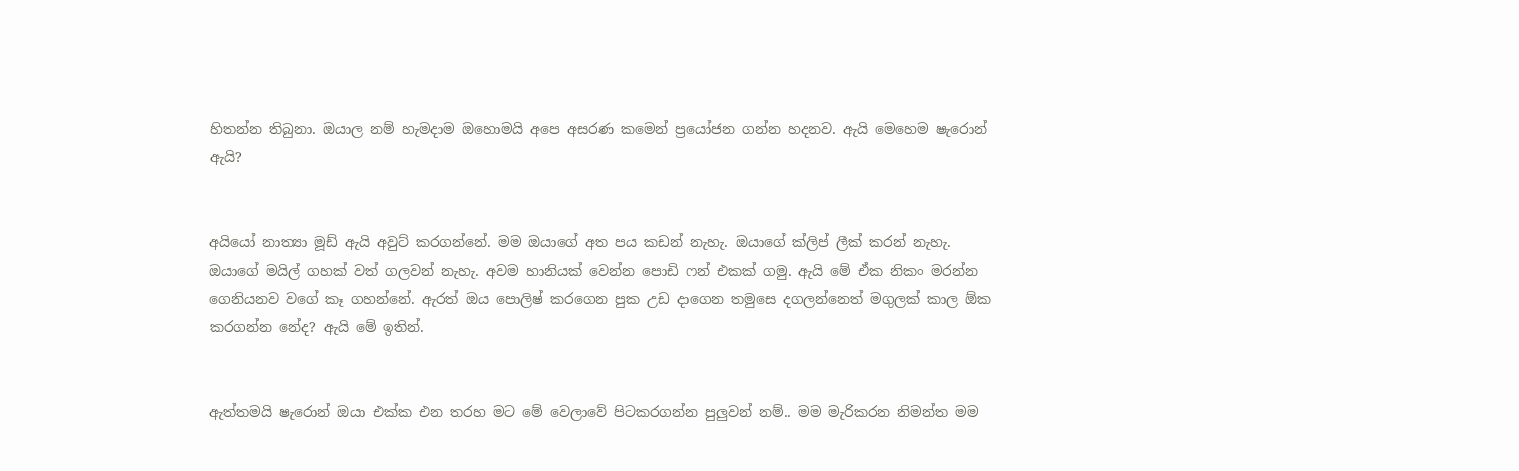හිතන්න තිබුනා. ඔයාල නම් හැමදාම ඔහොමයි අපෙ අසරණ කමෙන් ප්‍රයෝජන ගන්න හදනව. ඇයි මෙහෙම ෂැරොන් ඇයි?


අයියෝ නාත්‍යා මූඩ් ඇයි අවුට් කරගන්නේ. මම ඔයාගේ අත පය කඩන් නැහැ. ඔයාගේ ක්ලිප් ලීක් කරන් නැහැ. ඔයාගේ මයිල් ගහක් වත් ගලවන් නැහැ. අවම හානියක් වෙන්න පොඩි ෆන් එකක් ගමු. ඇයි මේ ඒක නිකං මරන්න ගෙනියනව වගේ කෑ ගහන්නේ. ඇරත් ඔය පොලිෂ් කරගෙන පුක උඩ දාගෙන තමුසෙ දගලන්නෙත් මගුලක් කාල ඕක කරගන්න නේද? ඇයි මේ ඉතින්.


ඇත්තමයි ෂැරොන් ඔයා එක්ක එන තරහ මට මේ වෙලාවේ පිටකරගන්න පුලුවන් නම්.. මම මැරිකරන නිමන්ත මම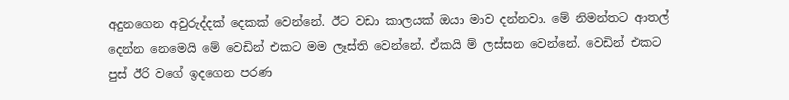අදුනගෙන අවුරුද්දක් දෙකක් වෙන්නේ. ඊට වඩා කාලයක් ඔයා මාව දන්නවා. මේ නිමන්තට ආතල් දෙන්න නෙමෙයි මේ වෙඩින් එකට මම ලෑස්ති වෙන්නේ. ඒකයි ම් ලස්සන වෙන්නේ. වෙඩින් එකට පුස් ඊරි වගේ ඉදගෙන පරණ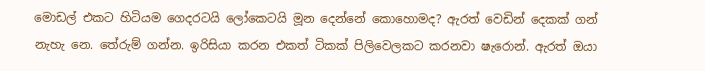මොඩල් එකට හිටියම ගෙදරටයි ලෝකෙටයි මූන දෙන්නේ කොහොමද? ඇරත් වෙඩින් දෙකක් ගන් නැහැ නෙ. තේරුම් ගන්න. ඉරිසියා කරන එකත් ටිකක් පිලිවෙලකට කරනවා ෂැරොන්. ඇරත් ඔයා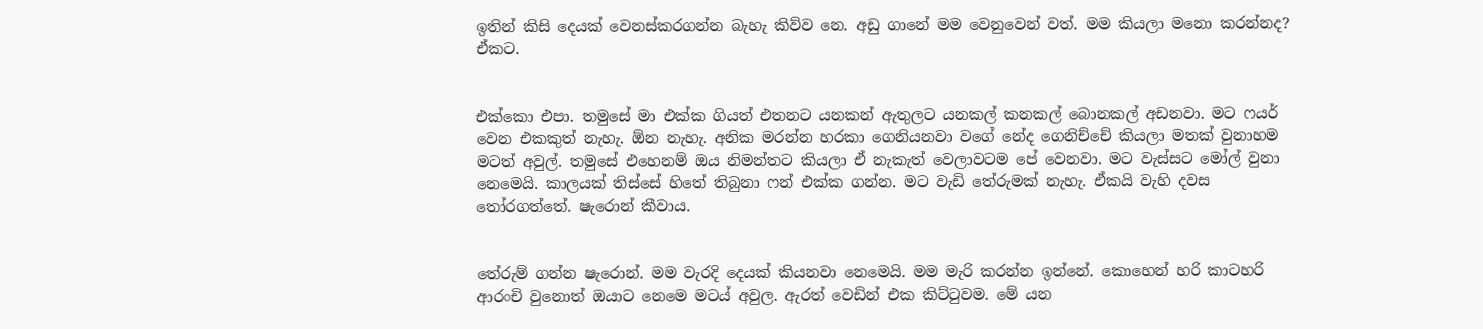ඉතින් කිසි දෙයක් වෙනස්කරගන්න බැහැ කිව්ව නෙ. අඩු ගානේ මම වෙනුවෙන් වත්. මම කියලා මනො කරන්නද? ඒකට.


එක්කො එපා. තමුසේ මා එක්ක ගියත් එතනට යනකන් ඇතුලට යනකල් කනකල් බොනකල් අඩනවා. මට ෆයර් වෙන එකකුත් නැහැ. ඕන නැහැ. අනික මරන්න හරකා ගෙනියනවා වගේ නේද ගෙනිච්චේ කියලා මතක් වුනාහම මටත් අවුල්. තමුසේ එහෙනම් ඔය නිමන්තට කියලා ඒ නැකැත් වෙලාවටම පේ වෙනවා. මට වැස්සට මෝල් වුනා නෙමෙයි. කාලයක් තිස්සේ හිතේ තිබුනා ෆන් එක්ක ගන්න. මට වැඩි තේරුමක් නැහැ. ඒකයි වැහි දවස තෝරගත්තේ. ෂැරොන් කීවාය.


තේරුම් ගන්න ෂැරොන්. මම වැරදි දෙයක් කියනවා නෙමෙයි. මම මැරි කරන්න ඉන්නේ. කොහෙන් හරි කාටහරි ආරංචි වුනොත් ඔයාට නෙමෙ මටය් අවුල. ඇරත් වෙඩින් එක කිට්ටුවම. මේ යන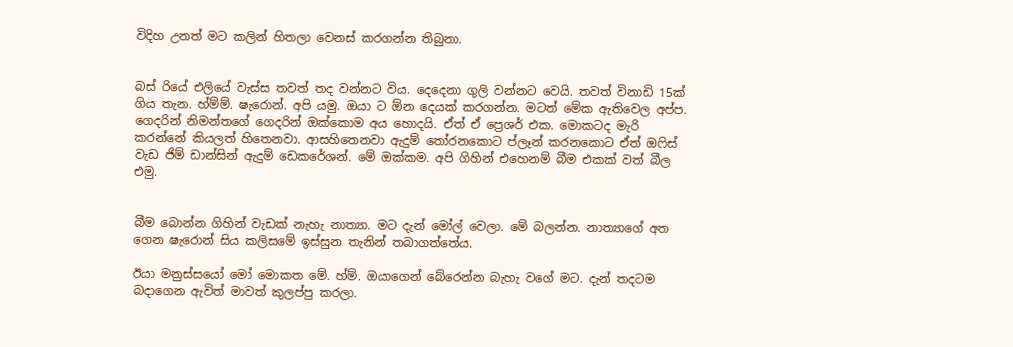විදිහ උනත් මට කලින් හිතලා වෙනස් කරගන්න තිබුනා.


බස් රියේ එලියේ වැස්ස තවත් තද වන්නට විය. දෙදෙනා ගුලි වන්නට වෙයි. තවත් විනාඩි 15ක් ගිය තැන. හ්ම්ම්. ෂැරොන්. අපි යමු. ඔයා ට ඕන දෙයක් කරගන්න. මටත් මේක ඇතිවෙල අප්ප. ගෙදරින් නිමන්තගේ ගෙදරින් ඔක්කොම අය හොදයි. ඒත් ඒ ප්‍රෙශර් එක. මොකටද මැරි කරන්නේ කියලත් හිතෙනවා. ආසහිතෙනවා ඇදුම් තෝරනකොට ප්ලෑන් කරනකොට ඒත් ඔෆිස් වැඩ ජිම් ඩාන්සින් ඇදුම් ඩෙකරේශන්. මේ ඔක්කම. අපි ගිහින් එහෙනම් බීම එකක් වත් බීල එමු.


බීම බොන්න ගිහින් වැඩක් නැහැ නාත්‍යා. මට දැන් මෝල් වෙලා. මේ බලන්න. නාත්‍යාගේ අත ගෙන ෂැරොන් සිය කලිසමේ ඉස්සුන තැනින් තබාගත්තේය.

ඊයා මනුස්සයෝ මෝ මොකත මේ. හ්ම්. ඔයාගෙන් බේරෙන්න බැහැ වගේ මට. දැන් තදටම බදාගෙන ඇවිත් මාවත් කුලප්පු කරලා.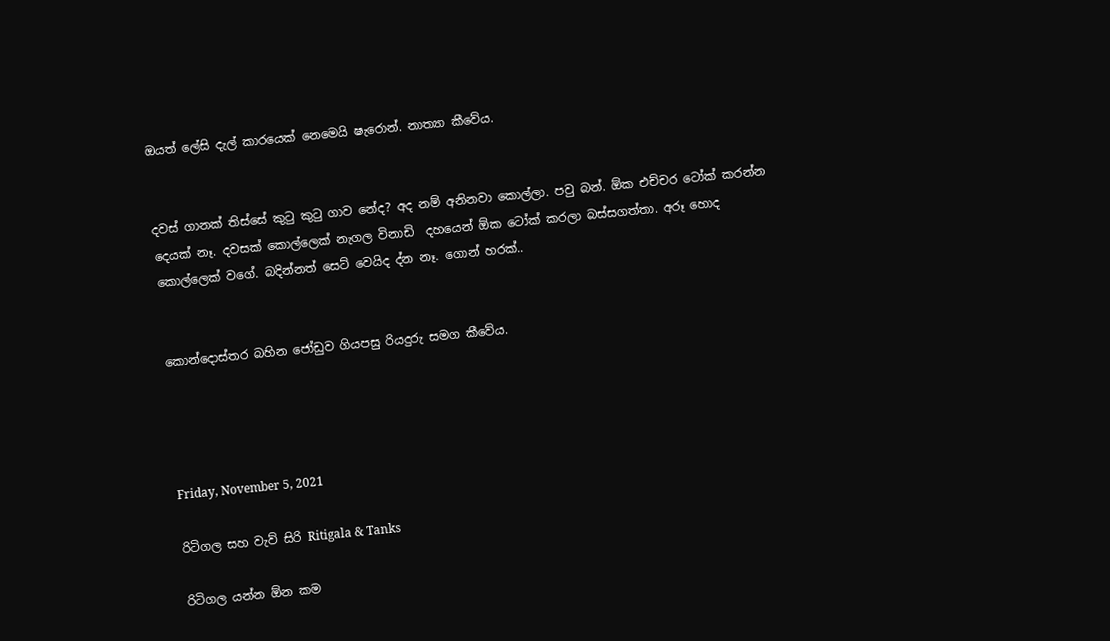ඔයත් ලේසි දැල් කාරයෙක් නෙමෙයි ෂැරොන්. නාත්‍යා කීවේය.


දවස් ගානක් තිස්සේ කුටු කුටු ගාව නේද? අද නම් අනිනවා කොල්ලා. පවු බන්. ඕක එච්චර ටෝක් කරන්න දෙයක් නෑ. දවසක් කොල්ලෙක් නැගල විනාඩි  දහයෙන් ඕක ටෝක් කරලා බස්සගත්තා. අරූ හොද කොල්ලෙක් වගේ. බදින්නත් සෙට් වෙයිද ද්න නෑ. ගොන් හරක්..


කොන්දොස්තර බහින ජෝඩුව ගියපසු රියදුරු සමග කීවේය.




Friday, November 5, 2021

රිටිගල සහ වැව් සිරි Ritigala & Tanks

රිටිගල යන්න ඕන කම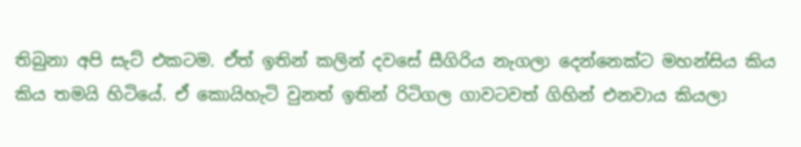තිබුනා අපි සැට් එකටම. ඒත් ඉතින් කලින් දවසේ සීගිරිය නැගලා දෙන්නෙක්ට මහන්සිය කිය කිය තමයි හිටියේ. ඒ කොයිහැටි වුනත් ඉතින් රිටිගල ගාවටවත් ගිහින් එනවාය කියලා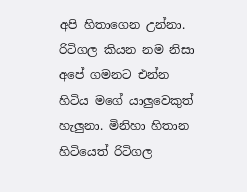අපි හිතාගෙන උන්නා. රිටිගල කියන නම නිසා අපේ ගමනට එන්න හිටිය මගේ යාලුවෙකුත් හැලුනා. මිනිහා හිතාන හිටියෙත් රිටිගල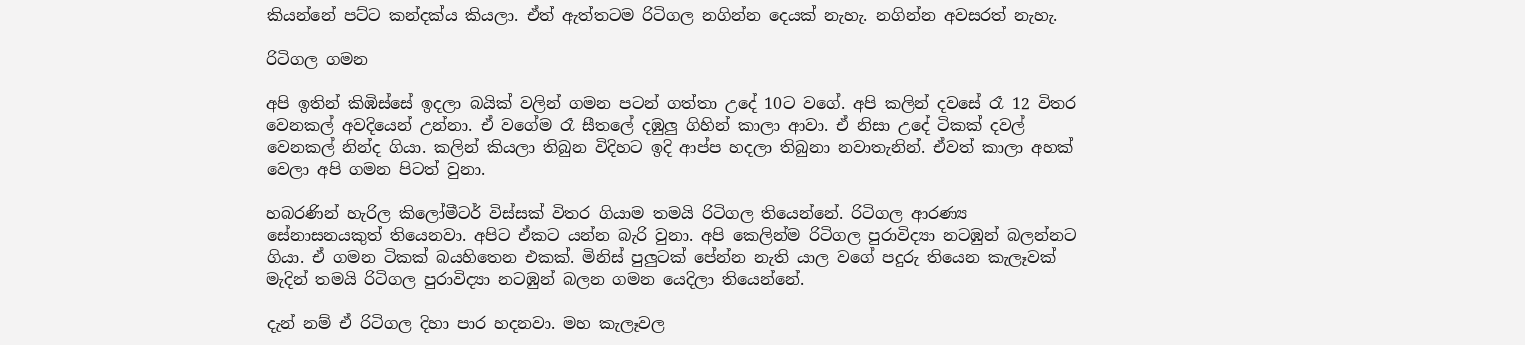කියන්නේ පට්ට කන්දක්ය කියලා. ඒත් ඇත්තටම රිටිගල නගින්න දෙයක් නැහැ. නගින්න අවසරත් නැහැ.

රිටිගල ගමන

අපි ඉතින් කිඹිස්සේ ඉදලා බයික් වලින් ගමන පටන් ගත්තා උදේ 10ට වගේ. අපි කලින් දවසේ රෑ 12 විතර වෙනකල් අවදියෙන් උන්නා. ඒ වගේම රෑ සීතලේ දඹුලු ගිහින් කාලා ආවා. ඒ නිසා උදේ ටිකක් දවල් වෙනකල් නින්ද ගියා. කලින් කියලා තිබුන විදිහට ඉදි ආප්ප හදලා තිබුනා නවාතැනින්. ඒවත් කාලා අහක් වෙලා අපි ගමන පිටත් වුනා.

හබරණින් හැරිල කිලෝමීටර් විස්සක් විතර ගියාම තමයි රිටිගල තියෙන්නේ. රිටිගල ආරණ්‍ය සේනාසනයකුත් තියෙනවා. අපිට ඒකට යන්න බැරි වුනා. අපි කෙලින්ම රිටිගල පුරාවිද්‍යා නටඹුන් බලන්නට ගියා. ඒ ගමන ටිකක් බයහිතෙන එකක්. මිනිස් පුලුටක් පේන්න නැති යාල වගේ පදුරු තියෙන කැලෑවක් මැදින් තමයි රිටිගල පුරාවිද්‍යා නටඹුන් බලන ගමන යෙදිලා තියෙන්නේ.

දැන් නම් ඒ රිටිගල දිහා පාර හදනවා. මහ කැලෑවල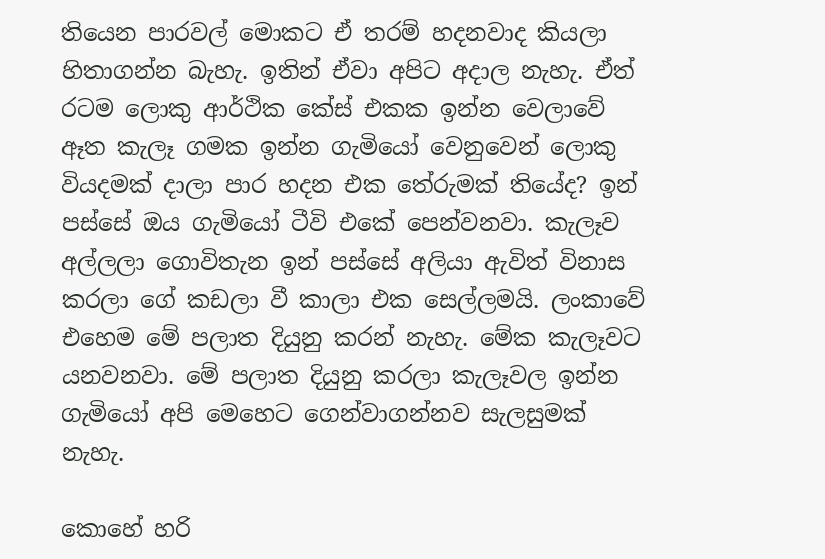තියෙන පාරවල් මොකට ඒ තරම් හදනවාද කියලා හිතාගන්න බැහැ. ඉතින් ඒවා අපිට අදාල නැහැ. ඒත් රටම ලොකු ආර්ථික කේස් එකක ඉන්න වෙලාවේ ඈත කැලෑ ගමක ඉන්න ගැමියෝ වෙනුවෙන් ලොකු වියදමක් දාලා පාර හදන එක තේරුමක් තියේද? ඉන් පස්සේ ඔය ගැමියෝ ටීවි එකේ පෙන්වනවා. කැලෑව අල්ලලා ගොවිතැන ඉන් පස්සේ අලියා ඇවිත් විනාස කරලා ගේ කඩලා වී කාලා එක සෙල්ලමයි. ලංකාවේ එහෙම මේ පලාත දියුනු කරන් නැහැ. මේක කැලෑවට යනවනවා. මේ පලාත දියුනු කරලා කැලෑවල ඉන්න ගැමියෝ අපි මෙහෙට ගෙන්වාගන්නව සැලසුමක් නැහැ.

කොහේ හරි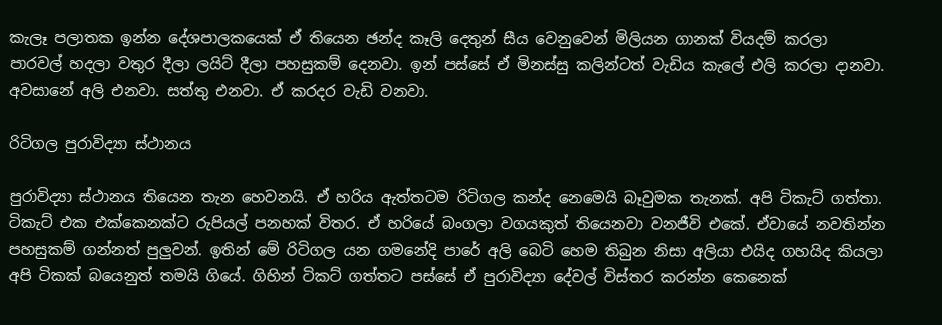කැලෑ පලාතක ඉන්න දේශපාලකයෙක් ඒ තියෙන ඡන්ද කෑලි දෙතුන් සීය වෙනුවෙන් මිලියන ගානක් වියදම් කරලා පාරවල් හදලා වතුර දීලා ලයිට් දීලා පහසුකම් දෙනවා. ඉන් පස්සේ ඒ මිනස්සු කලින්ටත් වැඩිය කැලේ එලි කරලා දානවා. අවසානේ අලි එනවා. සත්තු එනවා. ඒ කරදර වැඩි වනවා.

රිටිගල පුරාවිද්‍යා ස්ථානය

පුරාවිද්‍යා ස්ථානය තියෙන තැන හෙවනයි. ඒ හරිය ඇත්තටම රිටිගල කන්ද නෙමෙයි බෑවුමක තැනක්. අපි ටිකැට් ගත්තා. ටිකැට් එක එක්කෙනක්ට රුපියල් පනහක් විතර. ඒ හරියේ බංගලා වගයකුත් තියෙනවා වනජීවි එකේ. ඒවායේ නවතින්න පහසුකම් ගන්නත් පුලුවන්. ඉතින් මේ රිටිගල යන ගමනේදි පාරේ අලි බෙටි හෙම තිබුන නිසා අලියා එයිද ගහයිද කියලා අපි ටිකක් බයෙනුත් තමයි ගියේ. ගිහින් ටිකට් ගත්තට පස්සේ ඒ පුරාවිද්‍යා දේවල් විස්තර කරන්න කෙනෙක්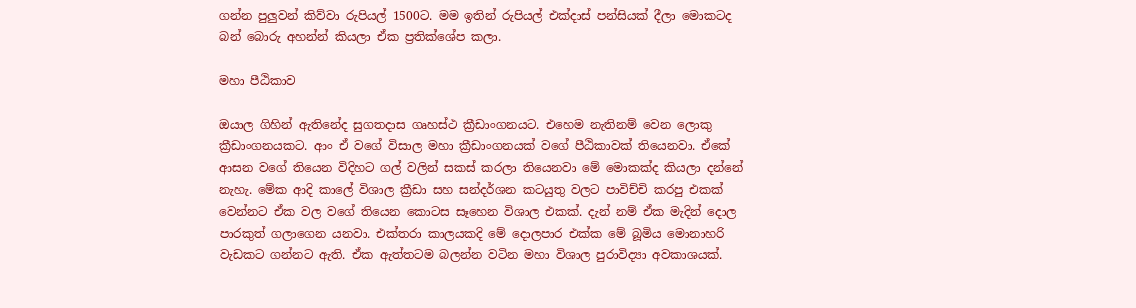ගන්න පුලුවන් කිව්වා රුපියල් 1500ට. මම ඉතින් රුපියල් එක්දාස් පන්සියක් දීලා මොකටද බන් බොරු අහන්න් කියලා ඒක ප්‍රතික්ශේප කලා.

මහා පීඨිකාව

ඔයාල ගිහින් ඇතිනේද සුගතදාස ගෘහස්ථ ක්‍රීඩාංගනයට. එහෙම නැතිනම් වෙන ලොකු ක්‍රීඩාංගනයකට. ආං ඒ වගේ විසාල මහා ක්‍රීඩාංගනයක් වගේ පීඨිකාවක් තියෙනවා. ඒකේ ආසන වගේ තියෙන විදිහට ගල් වලින් සකස් කරලා තියෙනවා මේ මොකක්ද කියලා දන්නේ නැහැ. මේක ආදි කාලේ විශාල ක්‍රීඩා සහ සන්දර්ශන කටයුතු වලට පාවිච්චි කරපු එකක් වෙන්නට ඒක වල වගේ තියෙන කොටස සෑහෙන විශාල එකක්. දැන් නම් ඒක මැදින් දොල පාරකුත් ගලාගෙන යනවා. එක්තරා කාලයකදි මේ දොලපාර එක්ක මේ බූමිය මොනාහරි වැඩකට ගන්නට ඇති. ඒක ඇත්තටම බලන්න වටින මහා විශාල පුරාවිද්‍යා අවකාශයක්.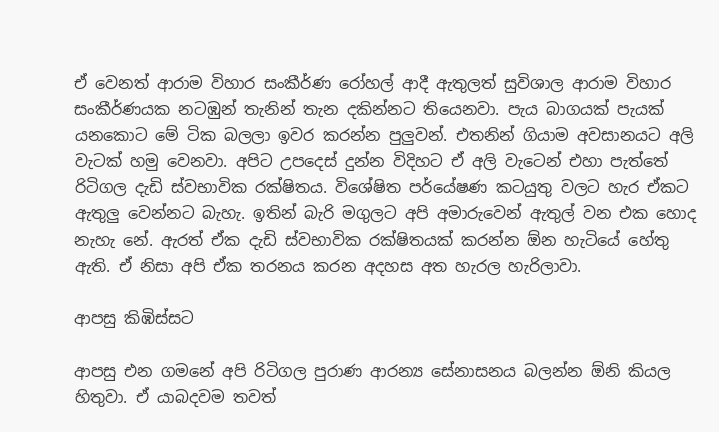ඒ වෙනත් ආරාම විහාර සංකීර්ණ රෝහල් ආදී ඇතුලත් සුවිශාල ආරාම විහාර සංකීර්ණයක නටඹුන් තැනින් තැන දකින්නට තියෙනවා. පැය බාගයක් පැයක් යනකොට මේ ටික බලලා ඉවර කරන්න පුලුවන්. එතනින් ගියාම අවසානයට අලි වැටක් හමු වෙනවා. අපිට උපදෙස් දුන්න විදිහට ඒ අලි වැටෙන් එහා පැත්තේ රිටිගල දැඩි ස්වභාවික රක්ෂිතය. විශේෂිත පර්යේෂණ කටයුතු වලට හැර ඒකට ඇතුලු වෙන්නට බැහැ. ඉතින් බැරි මගුලට අපි අමාරුවෙන් ඇතුල් වන එක හොද නැහැ නේ. ඇරත් ඒක දැඩි ස්වභාවික රක්ෂිතයක් කරන්න ඕන හැටියේ හේතු ඇති. ඒ නිසා අපි ඒක තරනය කරන අදහස අත හැරල හැරිලාවා.

ආපසු කිඹිස්සට

ආපසු එන ගමනේ අපි රිටිගල පුරාණ ආරන්‍ය සේනාසනය බලන්න ඕනි කියල හිතුවා. ඒ යාබදවම තවත්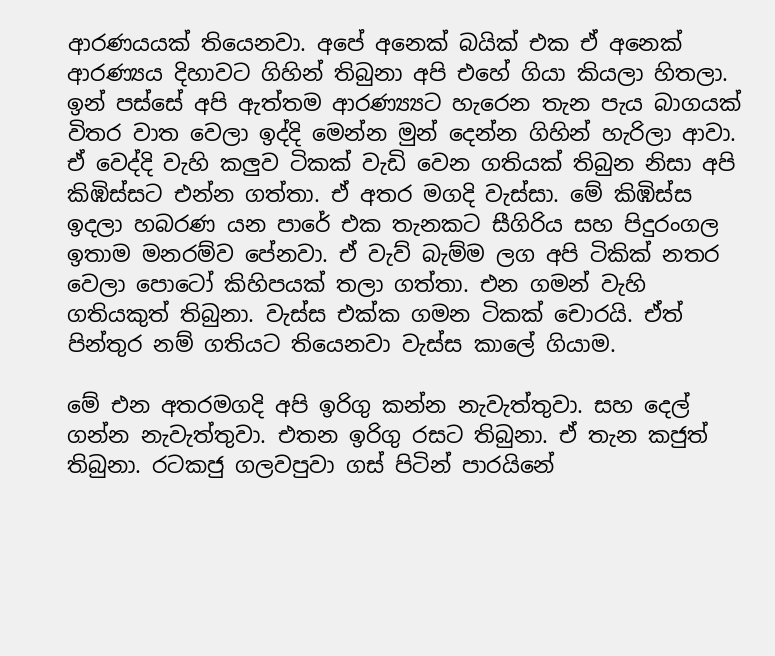ආරණයයක් තියෙනවා. අපේ අනෙක් බයික් එක ඒ අනෙක් ආරණ්‍යය දිහාවට ගිහින් තිබුනා අපි එහේ ගියා කියලා හිතලා. ඉන් පස්සේ අපි ඇත්තම ආරණ්‍ය්‍යට හැරෙන තැන පැය බාගයක් විතර වාත වෙලා ඉද්දි මෙන්න මුන් දෙන්න ගිහින් හැරිලා ආවා. ඒ වෙද්දි වැහි කලුව ටිකක් වැඩි වෙන ගතියක් තිබුන නිසා අපි කිඹිස්සට එන්න ගත්තා. ඒ අතර මගදි වැස්සා. මේ කිඹිස්ස ඉදලා හබරණ යන පාරේ එක තැනකට සීගිරිය සහ පිදුරංගල ඉතාම මනරම්ව පේනවා. ඒ වැව් බැම්ම ලග අපි ටිකික් නතර වෙලා පොටෝ කිහිපයක් තලා ගත්තා. එන ගමන් වැහි ගතියකුත් තිබුනා. වැස්ස එක්ක ගමන ටිකක් චොරයි. ඒත් පින්තුර නම් ගතියට තියෙනවා වැස්ස කාලේ ගියාම.

මේ එන අතරමගදි අපි ඉරිගු කන්න නැවැත්තුවා. සහ දෙල් ගන්න නැවැත්තුවා. එතන ඉරිගු රසට තිබුනා. ඒ තැන කජුත් තිබුනා. රටකජු ගලවපුවා ගස් පිටින් පාරයිනේ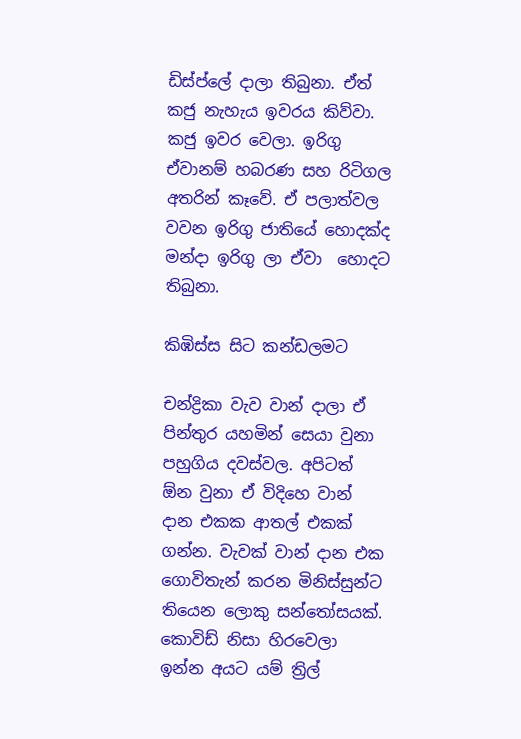ඩිස්ප්ලේ දාලා තිබුනා. ඒත් කජු නැහැය ඉවරය කිව්වා. කජු ඉවර වෙලා. ඉරිගු ඒවානම් හබරණ සහ රිටිගල අතරින් කෑවේ. ඒ පලාත්වල වවන ඉරිගු ජාතියේ හොදක්ද මන්දා ඉරිගු ලා ඒවා  හොදට තිබුනා.

කිඹිස්ස සිට කන්ඩලමට

චන්ද්‍රිකා වැව වාන් දාලා ඒ පින්තුර යහමින් සෙයා වුනා පහුගිය දවස්වල. අපිටත් ඕන වුනා ඒ විදිහෙ වාන් දාන එකක ආතල් එකක් ගන්න. වැවක් වාන් දාන එක ගොවිතැන් කරන මිනිස්සුන්ට තියෙන ලොකු සන්තෝසයක්. කොවිඩ් නිසා හිරවෙලා ඉන්න අයට යම් ත්‍රිල්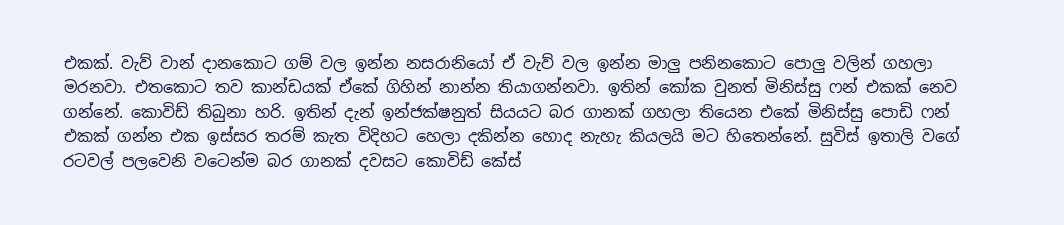එකක්. වැව් වාන් දානකොට ගම් වල ඉන්න නසරානියෝ ඒ වැව් වල ඉන්න මාලු පනිනකොට පොලු වලින් ගහලා මරනවා. එතකොට තව කාන්ඩයක් ඒකේ ගිහින් නාන්න තියාගන්නවා. ඉතින් කෝක වුනත් මිනිස්සු ෆන් එකක් නෙව ගන්නේ. කොවිඩ් තිබුනා හරි. ඉතින් දැන් ඉන්ජක්ෂනුත් සියයට බර ගානක් ගහලා තියෙන එකේ මිනිස්සු පොඩි ෆන් එකක් ගන්න එක ඉස්සර තරම් කැත විදිහට හෙලා දකින්න හොද නැහැ කියලයි මට හිතෙන්නේ. සුවිස් ඉතාලි වගේ රටවල් පලවෙනි වටෙන්ම බර ගානක් දවසට කොවිඩ් කේස්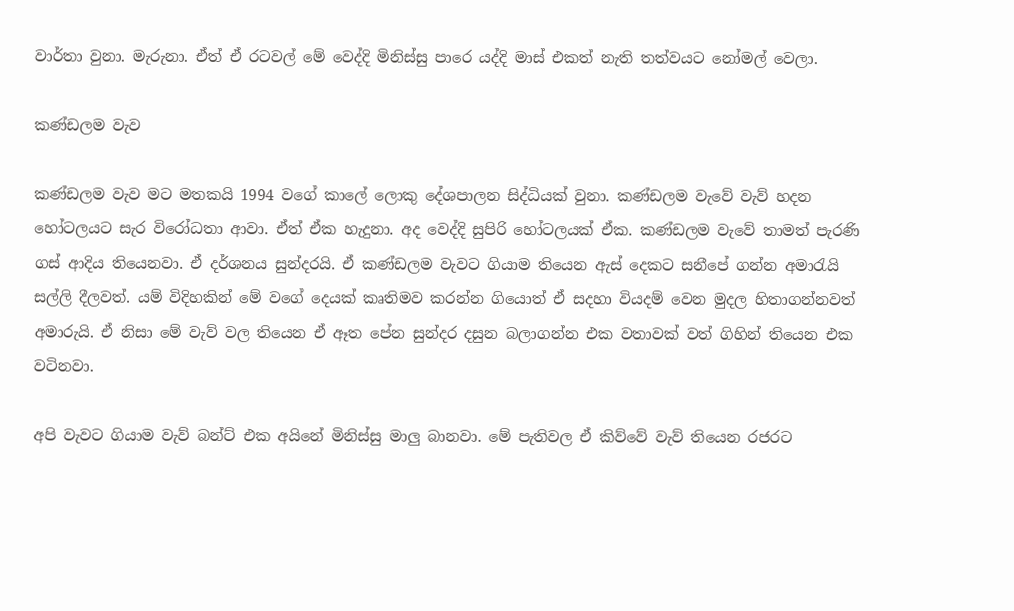වාර්තා වුනා. මැරුනා. ඒත් ඒ රටවල් මේ වෙද්දි මිනිස්සු පාරෙ යද්දි මාස් එකත් නැති තත්වයට නෝමල් වෙලා.

කණ්ඩලම වැව

කණ්ඩලම වැව මට මතකයි 1994 වගේ කාලේ ලොකු දේශපාලන සිද්ධියක් වුනා. කණ්ඩලම වැවේ වැව් හදන හෝටලයට සැර විරෝධතා ආවා. ඒත් ඒක හැදුනා. අද වෙද්දි සුපිරි හෝටලයක් ඒක. කණ්ඩලම වැවේ තාමත් පැරණි ගස් ආදිය තියෙනවා. ඒ දර්ශනය සුන්දරයි. ඒ කණ්ඩලම වැවට ගියාම තියෙන ඇස් දෙකට සනීපේ ගන්න අමාරැයි සල්ලි දීලවත්. යම් විදිහකින් මේ වගේ දෙයක් කෘතිමව කරන්න ගියොත් ඒ සදහා වියදම් වෙන මුදල හිතාගන්නවත් අමාරුයි. ඒ නිසා මේ වැව් වල තියෙන ඒ ඈත පේන සුන්දර දසුන බලාගන්න එක වතාවක් වත් ගිහින් තියෙන එක වටිනවා.

අපි වැවට ගියාම වැව් බන්ට් එක අයිනේ මිනිස්සු මාලු බානවා. මේ පැතිවල ඒ කිව්වේ වැව් තියෙන රජරට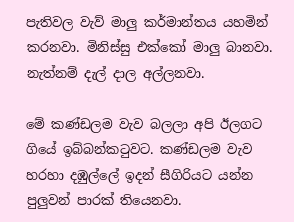පැතිවල වැව් මාලු කර්මාන්තය යහමින් කරනවා. මිනිස්සු එක්කෝ මාලු බානවා. නැත්නම් දැල් දාල අල්ලනවා.

මේ කණ්ඩලම වැව බලලා අපි ඊලගට ගියේ ඉබ්බන්කටුවට. කණ්ඩලම වැව හරහා දඹුල්ලේ ඉදන් සීගිරියට යන්න පුලුවන් පාරක් තියෙනවා.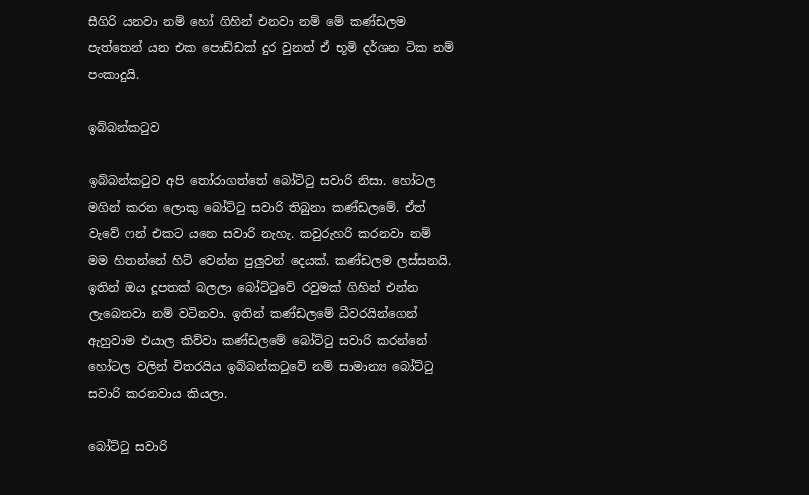සීගිරි යනවා නම් හෝ ගිහින් එනවා නම් මේ කණ්ඩලම පැත්තෙන් යන එක පොඩ්ඩක් දුර වුනත් ඒ භූමි දර්ශන ටික නම් පංකාදුයි.

ඉබ්බන්කටුව

ඉබ්බන්කටුව අපි තෝරාගත්තේ බෝට්ටු සවාරි නිසා. හෝටල මගින් කරන ලොකු බෝට්ටු සවාරි තිබුනා කණ්ඩලමේ. ඒත් වැවේ ෆන් එකට යනෙ සවාරි නැහැ. කවුරුහරි කරනවා නම් මම හිතන්නේ හිට් වෙන්න පුලුවන් දෙයක්. කණ්ඩලම ලස්සනයි. ඉතින් ඔය දූපතක් බලලා බෝට්ටුවේ රවුමක් ගිහින් එන්න ලැබෙනවා නම් වටිනවා. ඉතින් කණ්ඩලමේ ධීවරයින්ගෙන් ඇහුවාම එයාල කිව්වා කණ්ඩලමේ බෝට්ටු සවාරි කරන්නේ හෝටල වලින් විතරයිය ඉබ්බන්කටුවේ නම් සාමාන්‍ය බෝට්ටු සවාරි කරනවාය කියලා.

බෝට්ටු සවාරි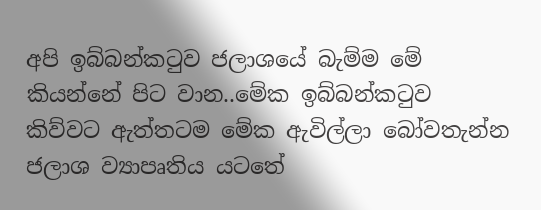අපි ඉබ්බන්කටුව ජලාශයේ බැම්ම මේ කියන්නේ පිට වාන..මේක ඉබ්බන්කටුව කිව්වට ඇත්තටම මේක ඇවිල්ලා බෝවතැන්න ජලාශ ව්‍යාපෘතිය යටතේ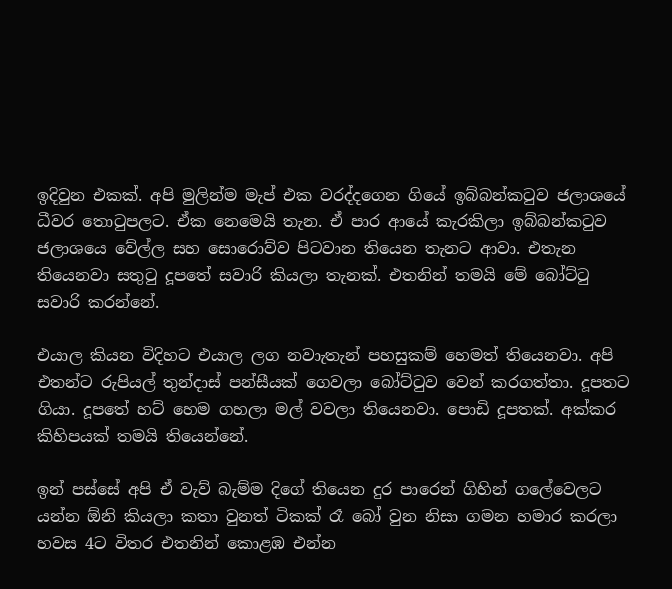ඉදිවුන එකක්. අපි මුලින්ම මැප් එක වරද්දගෙන ගියේ ඉබ්බන්කටුව ජලාශයේ ධීවර තොටුපලට. ඒක නෙමෙයි තැන. ඒ පාර ආයේ කැරකිලා ඉබ්බන්කටුව ජලාශයෙ වේල්ල සහ සොරොව්ව පිටවාන තියෙන තැනට ආවා. එතැන තියෙනවා සතුටු දූපතේ සවාරි කියලා තැනක්. එතනින් තමයි මේ බෝට්ටු සවාරි කරන්නේ.

එයාල කියන විදිහට එයාල ලග නවාැතැන් පහසුකම් හෙමත් තියෙනවා. අපි එතන්ට රුපියල් තුන්දාස් පන්සීයක් ගෙවලා බෝට්ටුව වෙන් කරගත්තා. දූපතට ගියා. දූපතේ හට් හෙම ගහලා මල් වවලා තියෙනවා. පොඩි දූපතක්. අක්කර කිහිපයක් තමයි තියෙන්නේ.

ඉන් පස්සේ අපි ඒ වැව් බැම්ම දිගේ තියෙන දුර පාරෙන් ගිහින් ගලේවෙලට යන්න ඕනි කියලා කතා වුනත් ටිකක් රෑ බෝ වුන නිසා ගමන හමාර කරලා හවස 4ට විතර එතනින් කොළඹ එන්න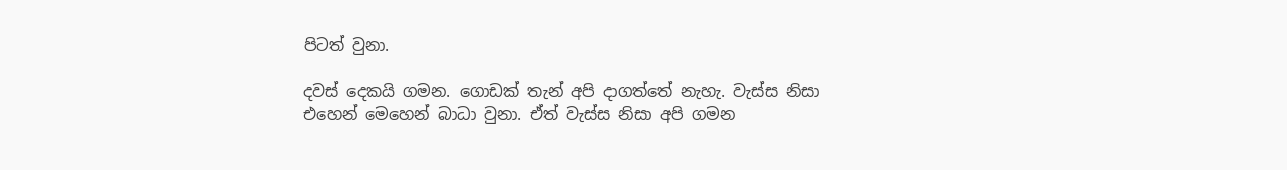පිටත් වුනා.

දවස් දෙකයි ගමන. ගොඩක් තැන් අපි දාගත්තේ නැහැ. වැස්ස නිසා  එහෙන් මෙහෙන් බාධා වුනා. ඒත් වැස්ස නිසා අපි ගමන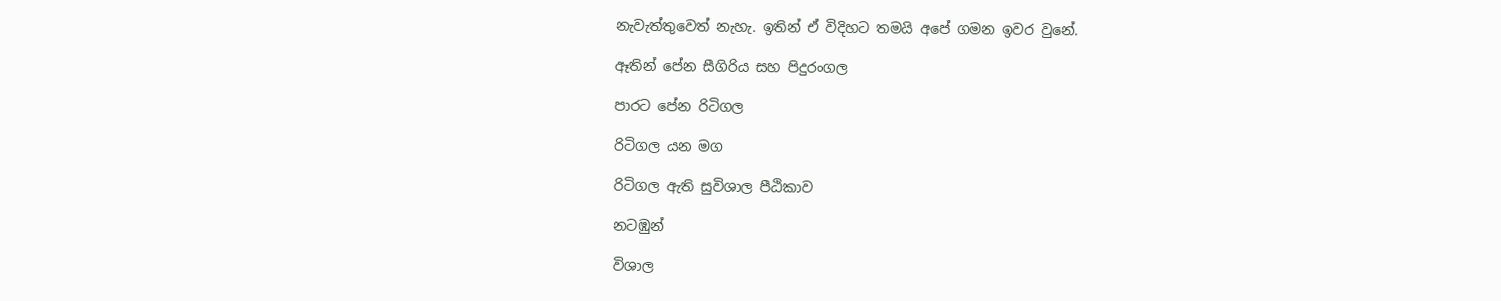නැවැත්තුවෙත් නැහැ. ඉතින් ඒ විදිහට තමයි අපේ ගමන ඉවර වුනේ.

ඈතින් පේන සීගිරිය සහ පිදුරංගල

පාරට පේන රිටිගල

රිටිගල යන මග

රිටිගල ඇති සුවිශාල පීඨිකාව

නටඹුන්

විශාල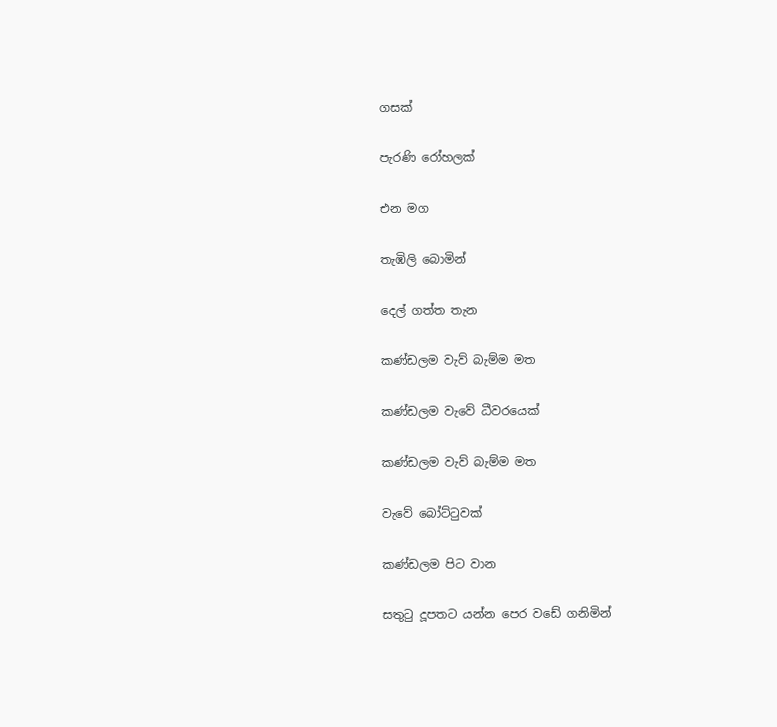ගසක්

පැරණි රෝහලක්

එන මග

තැඹිලි බොමින්

දෙල් ගත්ත තැන

කණ්ඩලම වැව් බැම්ම මත

කණ්ඩලම වැවේ ධීවරයෙක්

කණ්ඩලම වැව් බැම්ම මත

වැවේ බෝට්ටුවක්

කණ්ඩලම පිට වාන

සතුටු දූපතට යන්න පෙර වඩේ ගනිමින්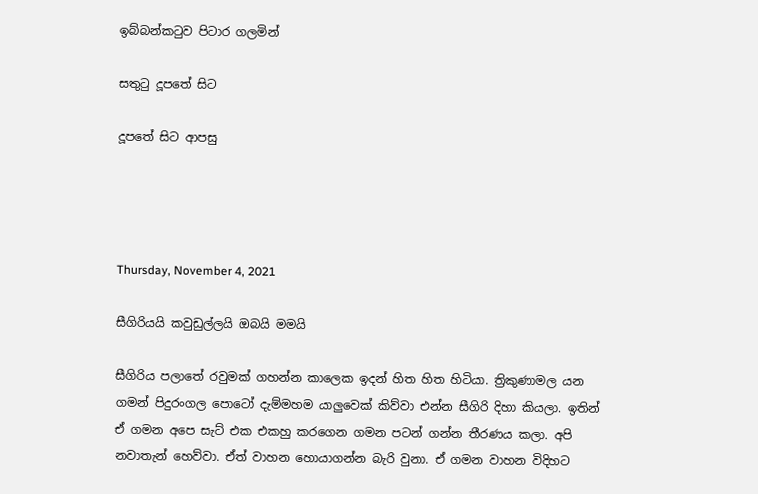ඉබ්බන්කටුව පිටාර ගලමින්

සතුටු දූපතේ සිට

දූපතේ සිට ආපසු




Thursday, November 4, 2021

සීගිරියයි කවුඩුල්ලයි ඔබයි මමයි

සීගිරිය පලාතේ රවුමක් ගහන්න කාලෙක ඉදන් හිත හිත හිටියා. ත්‍රිකුණාමල යන ගමන් පිදුරංගල පොටෝ දැම්මහම යාලුවෙක් කිව්වා එන්න සීගිරි දිහා කියලා. ඉතින් ඒ ගමන අපෙ සැට් එක එකහු කරගෙන ගමන පටන් ගන්න තීරණය කලා. අපි නවාතැන් හෙව්වා. ඒත් වාහන හොයාගන්න බැරි වුනා. ඒ ගමන වාහන විදිහට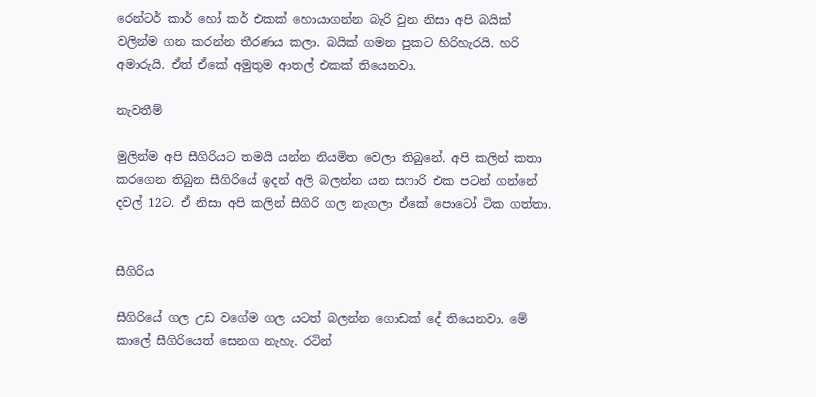රෙන්ටර් කාර් හෝ කර් එකක් හොයාගන්න බැරි වුන නිසා අපි බයික් වලින්ම ගන කරන්න තීරණය කලා. බයික් ගමන පුකට හිරිහැරයි. හරි අමාරුයි. ඒත් ඒකේ අමුතුම ආතල් එකක් තියෙනවා.

නැවතීම්

මුලින්ම අපි සීගිරියට තමයි යන්න නියමිත වෙලා තිබුනේ. අපි කලින් කතා කරගෙන තිබුන සීගිරියේ ඉදන් අලි බලන්න යන සෆාරි එක පටන් ගන්නේ දවල් 12ට. ඒ නිසා අපි කලින් සීගිරි ගල නැගලා ඒකේ පොටෝ ටික ගත්තා.


සීගිරිය

සීගිරියේ ගල උඩ වගේම ගල යටත් බලන්න ගොඩක් දේ තියෙනවා. මේ කාලේ සීගිරියෙත් සෙනග නැහැ. රටින්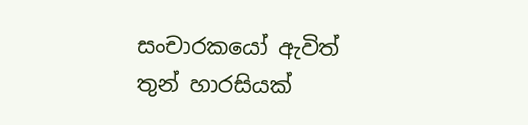සංචාරකයෝ ඇවිත් තුන් හාරසියක්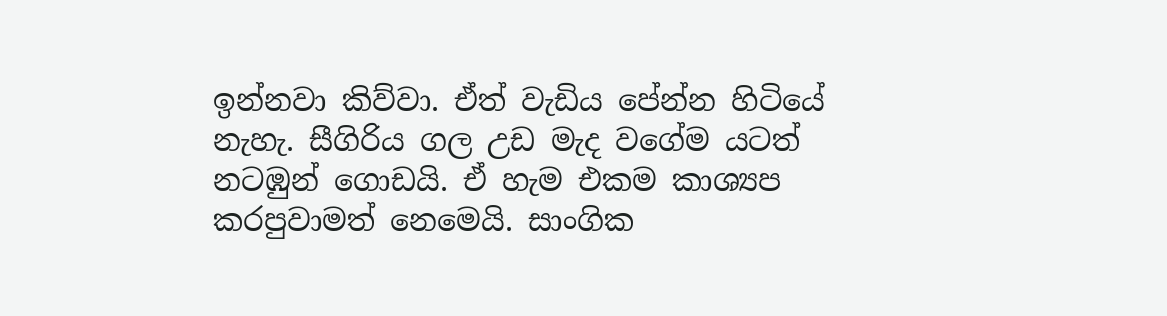ඉන්නවා කිව්වා. ඒත් වැඩිය පේන්න හිටියේ නැහැ. සීගිරිය ගල උඩ මැද වගේම යටත් නටඹුන් ගොඩයි. ඒ හැම එකම කාශ්‍යප කරපුවාමත් නෙමෙයි. සාංගික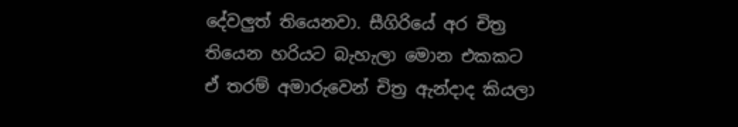දේවලුත් තියෙනවා. සීගිරියේ අර චිත්‍ර තියෙන හරියට බැහැලා මොන එකකට ඒ තරම් අමාරුවෙන් චිත්‍ර ඇන්දාද කියලා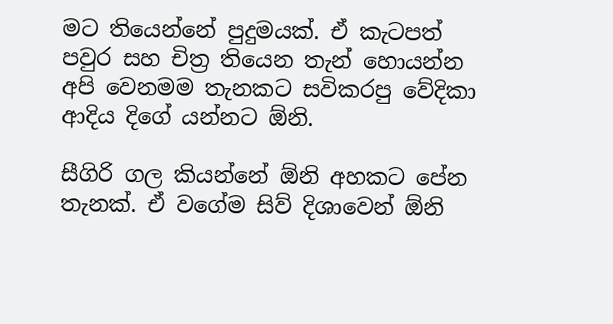මට තියෙන්නේ පුදුමයක්. ඒ කැටපත් පවුර සහ චිත්‍ර තියෙන තැන් හොයන්න අපි වෙනමම තැනකට සවිකරපු වේදිකා ආදිය දිගේ යන්නට ඕනි.

සීගිරි ගල කියන්නේ ඕනි අහකට පේන තැනක්. ඒ වගේම සිව් දිශාවෙන් ඕනි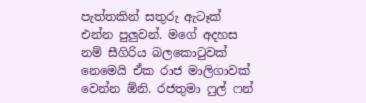පැත්තකින් සතුරු ඇටෑක් එන්න පුලුවන්. මගේ අදහස නම් සීගිරිය බලකොටුවක් නෙමෙයි ඒක රාජ මාලිගාවක් වෙන්න ඕනි. රජතුමා ෆුල් ෆන්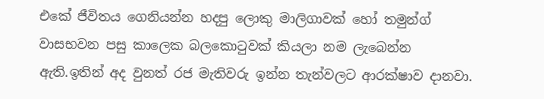එකේ ජීවිතය ගෙනියන්න හදපු ලොකු මාලිගාවක් හෝ තමුන්ග් වාසභවන පසු කාලෙක බලකොටුවක් කියලා නම ලැබෙන්න ඇති.ඉතින් අද වුනත් රජ මැතිවරු ඉන්න තැන්වලට ආරක්ෂාව දානවා.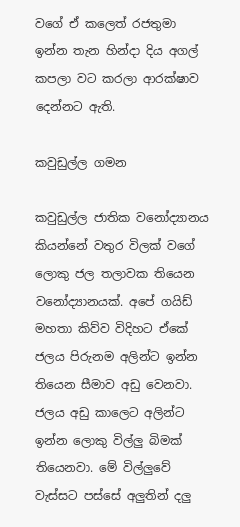වගේ ඒ කලෙත් රජතුමා ඉන්න තැන හින්දා දිය අගල් කපලා වට කරලා ආරක්ෂාව දෙන්නට ඇති.

කවුඩුල්ල ගමන

කවුඩුල්ල ජාතික වනෝද්‍යානය කියන්නේ වතුර විලක් වගේ ලොකු ජල තලාවක තියෙන වනෝද්‍යානයක්. අපේ ගයිඩ් මහතා කිව්ව විදිහට ඒකේ ජලය පිරුනම අලින්ට ඉන්න තියෙන සීමාව අඩු වෙනවා. ජලය අඩු කාලෙට අලින්ට ඉන්න ලොකු විල්ලු බිමක් තියෙනවා. මේ විල්ලුවේ වැස්සට පස්සේ අලුතින් දලු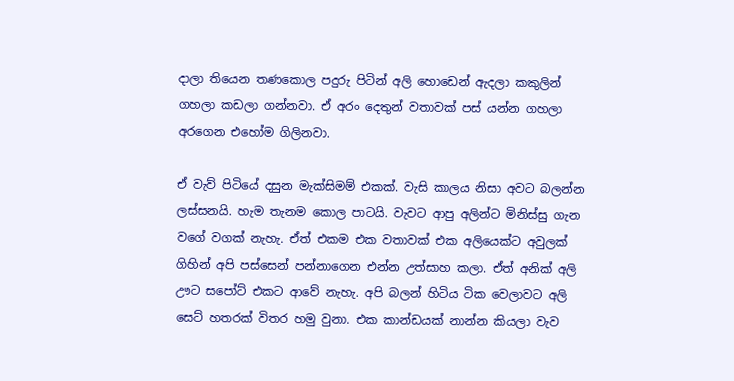දාලා තියෙන තණකොල පදුරු පිටින් අලි හොඩෙන් ඇදලා කකුලින් ගහලා කඩලා ගන්නවා. ඒ අරං දෙතුන් වතාවක් පස් යන්න ගහලා අරගෙන එහෝම ගිලිනවා.

ඒ වැව් පිටියේ දසුන මැක්සිමම් එකක්. වැසි කාලය නිසා අවට බලන්න ලස්සනයි. හැම තැනම කොල පාටයි. වැවට ආපු අලින්ට මිනිස්සු ගැන වගේ වගක් නැහැ. ඒත් එකම එක වතාවක් එක අලියෙක්ට අවුලක් ගිහින් අපි පස්සෙන් පන්නාගෙන එන්න උත්සාහ කලා. ඒත් අනික් අලි ඌට සපෝට් එකට ආවේ නැහැ. අපි බලන් හිටිය ටික වෙලාවට අලි සෙට් හතරක් විතර හමු වුනා. එක කාන්ඩයක් නාන්න කියලා වැව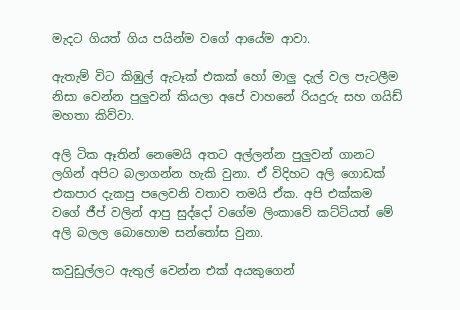මැදට ගියත් ගිය පයින්ම වගේ ආයේම ආවා.

ඇතැම් විට කිඹුල් ඇටෑක් එකක් හෝ මාලු දැල් වල පැටලීම නිසා වෙන්න පුලුවන් කියලා අපේ වාහනේ රියදුරු සහ ගයිඩ් මහතා කිව්වා.

අලි ටික ඈතින් නෙමෙයි අතට අල්ලන්න පුලුවන් ගානට ලගින් අපිට බලාගන්න හැකි වුනා. ඒ විදිහට අලි ගොඩක් එකපාර දැකපු පලෙවනි වතාව තමයි ඒක. අපි එක්කම වගේ ජීප් වලින් ආපු සුද්දෝ වගේම ලිංකාවේ කට්ටියත් මේ අලි බලල බොහොම සන්තෝස වුනා.

කවුඩුල්ලට ඇතුල් වෙන්න එක් අයකුගෙන්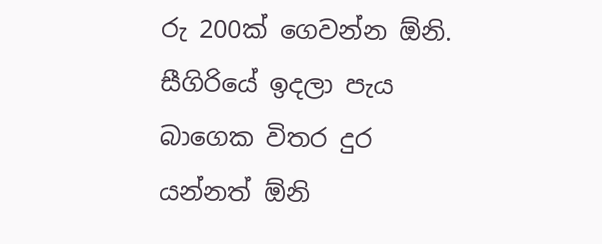රු 200ක් ගෙවන්න ඕනි. සීගිරියේ ඉදලා පැය බාගෙක විතර දුර යන්නත් ඕනි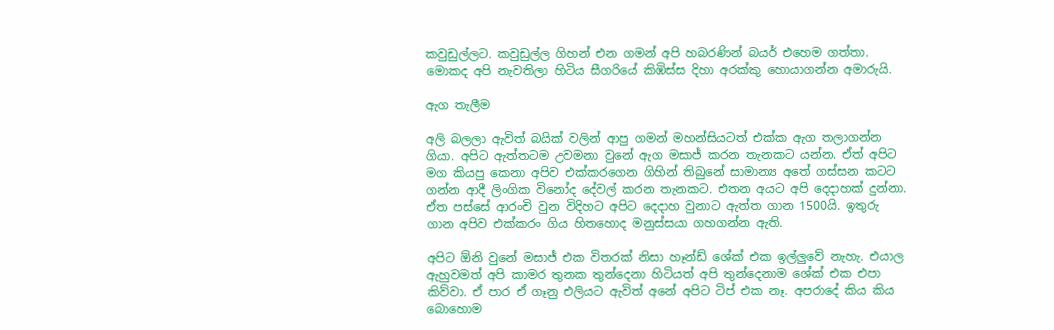කවුඩුල්ලට. කවුඩුල්ල ගිහන් එන ගමන් අපි හබරණින් බයර් එහෙම ගත්තා. මොකද අපි නැවතිලා හිටිය සීගරියේ කිඹිස්ස දිහා අරක්කු හොයාගන්න අමාරුයි.

ඇග තැලීම

අලි බලලා ඇවිත් බයික් වලින් ආපු ගමන් මහන්සියටත් එක්ක ඇග තලාගන්න ගියා. අපිට ඇත්තටම උවමනා වුනේ ඇග මසාජ් කරන තැනකට යන්න. ඒත් අපිට මග කියපු කෙනා අපිව එක්කරගෙන ගිහින් තිබුනේ සාමාන්‍ය අතේ ගස්සන කටට ගන්න ආදී ලිංගික විනෝද දේවල් කරන තැනකට. එතන අයට අපි දෙදාහක් දුන්නා. ඒත පස්සේ ආරංචි වුන විදිහට අපිට දෙදාහ වුනාට ඇත්ත ගාන 1500යි. ඉතුරු ගාන අපිව එක්කරං ගිය හිතහොද මනුස්සයා ගහගන්න ඇති.

අපිට ඕනි වුනේ මසාජ් එක විතරක් නිසා හෑන්ඩ් ශේක් එක ඉල්ලුවේ නැහැ. එයාල ඇහුවමත් අපි කාමර තුනක තුන්දෙනා හිටියත් අපි තුන්දෙනාම ශේක් එක එපා කිව්වා. ඒ පාර ඒ ගෑනු එලියට ඇවිත් අනේ අපිට ටිප් එක නෑ. අපරාදේ කිය කිය බොහොම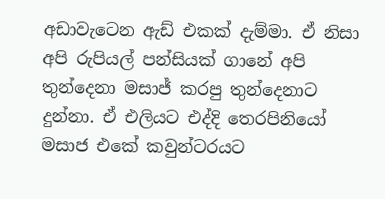අඩාවැටෙන ඇඩ් එකක් දැම්මා. ඒ නිසා අපි රුපියල් පන්සියක් ගානේ අපි තුන්දෙනා මසාජ් කරපු තුන්දෙනාට දුන්නා. ඒ එලියට එද්දි තෙරපිනියෝ මසාජ එකේ කවුන්ටරයට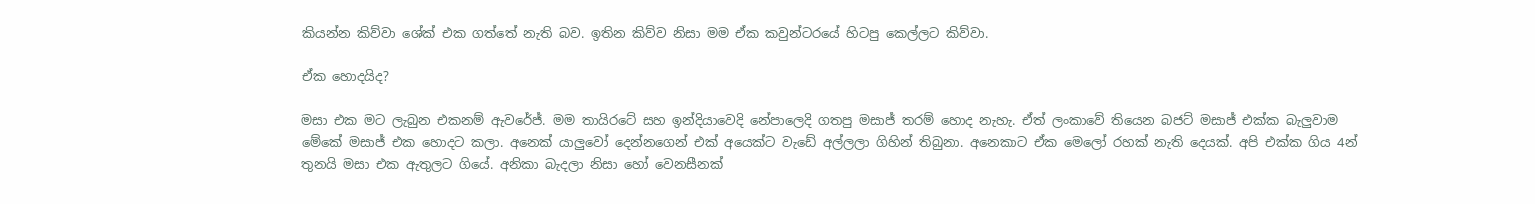කියන්න කිව්වා ශේක් එක ගත්තේ නැති බව. ඉතින කිව්ව නිසා මම ඒක කවුන්ටරයේ හිටපු කෙල්ලට කිව්වා.

ඒක හොදයිද?

මසා එක මට ලැබුන එකනම් ඇවරේජ්. මම තායිරටේ සහ ඉන්දියාවෙදි නේපාලෙදි ගතපු මසාජ් තරම් හොද නැහැ. ඒත් ලංකාවේ තියෙන බජට් මසාජ් එක්ක බැලුවාම මේකේ මසාජ් එක හොදට කලා. අනෙක් යාලුවෝ දෙන්නගෙන් එක් අයෙක්ට වැඩේ අල්ලලා ගිහින් තිබුනා. අනෙකාට ඒක මෙලෝ රහක් නැති දෙයක්. අපි එක්ක ගිය 4න් තුනයි මසා එක ඇතුලට ගියේ. අනිකා බැදලා නිසා හෝ වෙනසීනක්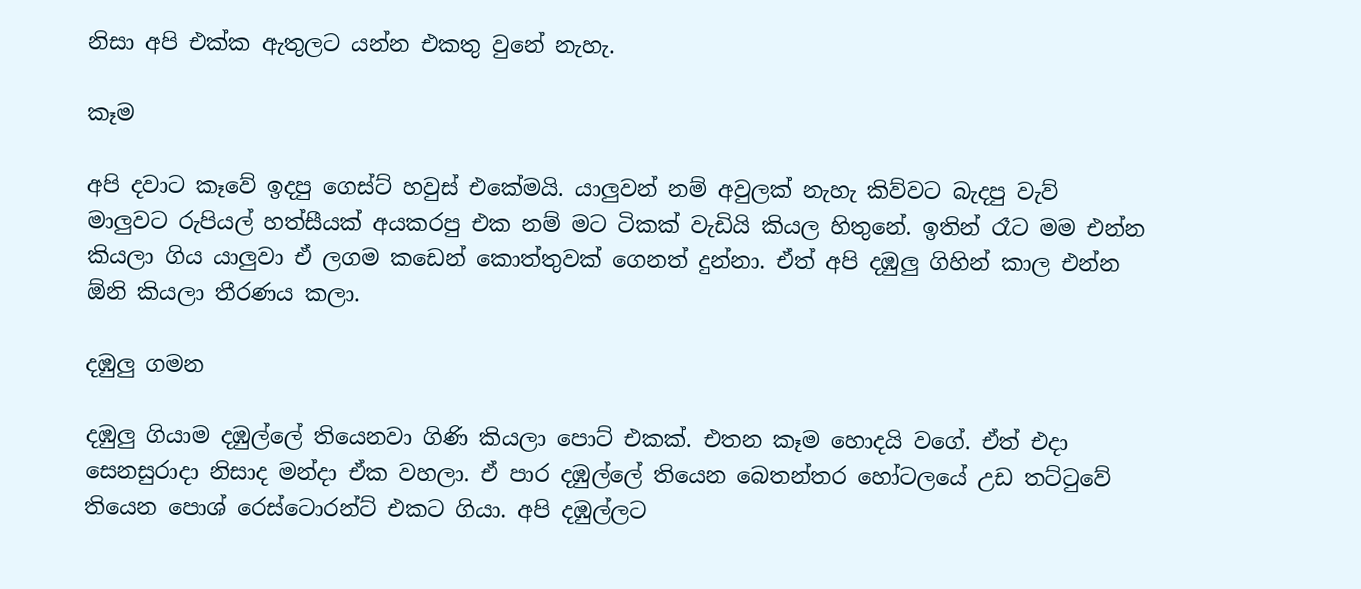නිසා අපි එක්ක ඇතුලට යන්න එකතු වුනේ නැහැ.

කෑම

අපි දවාට කෑවේ ඉදපු ගෙස්ට් හවුස් එකේමයි. යාලුවන් නම් අවුලක් නැහැ කිව්වට බැදපු වැව් මාලුවට රුපියල් හත්සීයක් අයකරපු එක නම් මට ටිකක් වැඩියි කියල හිතුනේ. ඉතින් රෑට මම එන්න කියලා ගිය යාලුවා ඒ ලගම කඩෙන් කොත්තුවක් ගෙනත් දුන්නා. ඒත් අපි දඹුලු ගිහින් කාල එන්න ඕනි කියලා තීරණය කලා.

දඹුලු ගමන

දඹුලු ගියාම දඹුල්ලේ තියෙනවා ගිණි කියලා පොට් එකක්. එතන කෑම හොදයි වගේ. ඒත් එදා සෙනසුරාදා නිසාද මන්දා ඒක වහලා. ඒ පාර දඹුල්ලේ තියෙන බෙතන්තර හෝටලයේ උඩ තට්ටුවේ තියෙන පොශ් රෙස්ටොරන්ට් එකට ගියා. අපි දඹුල්ලට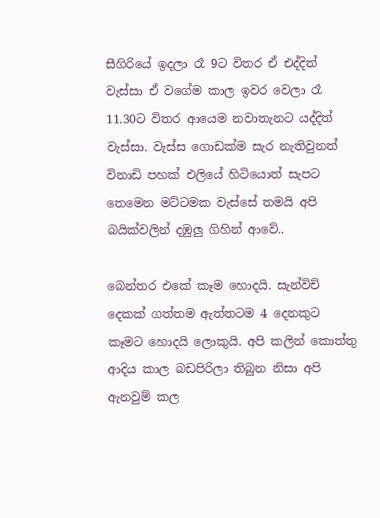සීගිරියේ ඉදලා රෑ 9ට විතර ඒ එද්දිත් වැස්සා ඒ වගේම කාල ඉවර වෙලා රෑ 11.30ට විතර ආයෙම නවාතැනට යද්දිත් වැස්සා. වැස්ස ගොඩක්ම සැර නැතිවුනත් විනාඩි පහක් එලියේ හිටියොත් සැපට තෙමෙන මට්ටමක වැස්සේ තමයි අපි බයික්වලින් දඹුලු ගිහින් ආවේ..

බෙන්තර එකේ කෑම හොදයි. සැන්විච් දෙකක් ගත්තම ඇත්තටම 4 දෙනකුට කෑමට හොදයි ලොකුයි. අපි කලින් කොත්තු ආදිය කාල බඩපිරිලා තිබුන නිසා අපි ඇනවුම් කල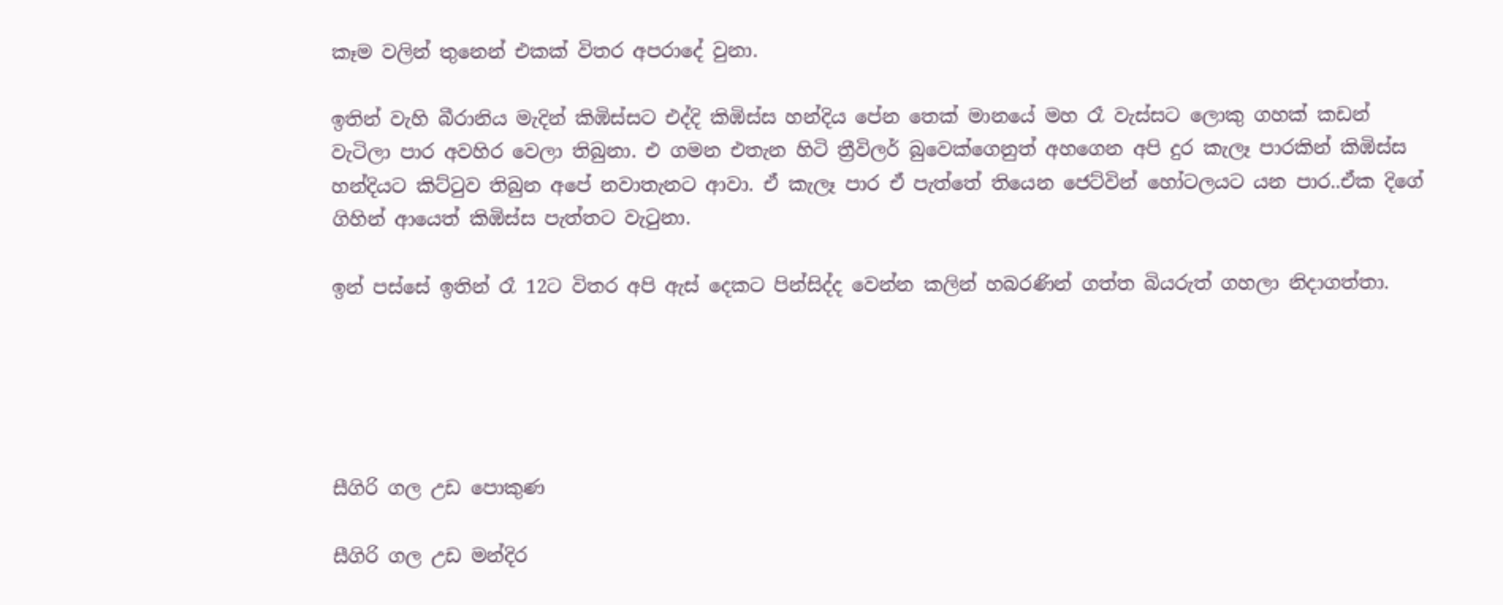කෑම වලින් තුනෙන් එකක් විතර අපරාදේ වුනා.

ඉතින් වැහි බීරානිය මැදින් කිඹිස්සට එද්දි කිඹිස්ස හන්දිය පේන තෙක් මානයේ මහ රෑ වැස්සට ලොකු ගහක් කඩන් වැටිලා පාර අවහිර වෙලා තිබුනා. එ ගමන එතැන හිටි ත්‍රීවිලර් බුවෙක්ගෙනුත් අහගෙන අපි දුර කැලෑ පාරකින් කිඹිස්ස හන්දියට කිට්ටුව තිබුන අපේ නවාතැනට ආවා. ඒ කැලෑ පාර ඒ පැත්තේ තියෙන ජෙට්වින් හෝටලයට යන පාර..ඒක දිගේ ගිහින් ආයෙත් කිඹිස්ස පැත්තට වැටුනා.

ඉන් පස්සේ ඉතින් රෑ 12ට විතර අපි ඇස් දෙකට පින්සිද්ද වෙන්න කලින් හබරණින් ගත්ත බියරුත් ගහලා නිදාගත්තා.





සීගිරි ගල උඩ පොකුණ

සීගිරි ගල උඩ මන්දිර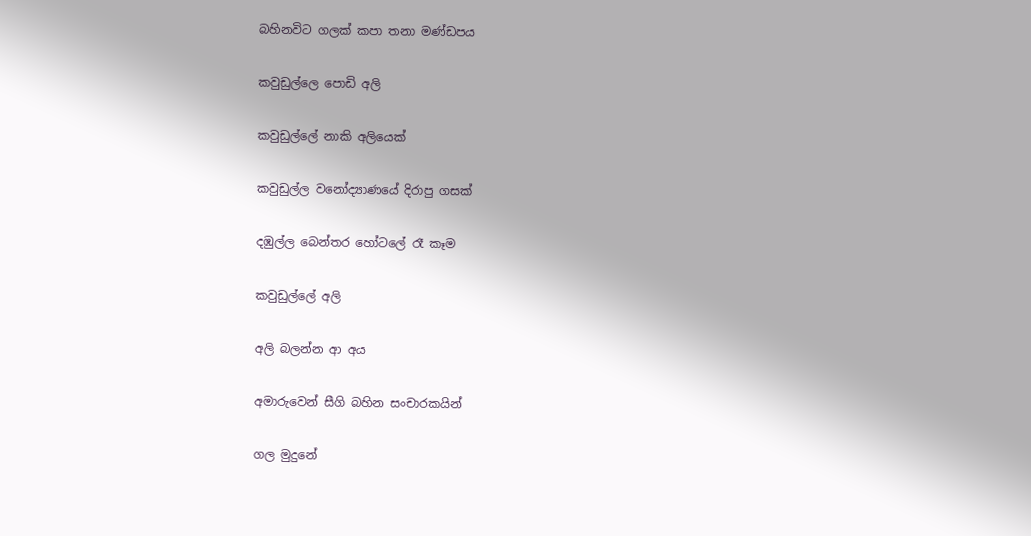බහිනවිට ගලක් කපා තනා මණ්ඩපය

කවුඩුල්ලෙ පොඩි අලි

කවුඩුල්ලේ නාකි අලියෙක්

කවුඩුල්ල වනෝද්‍යාණයේ දිරාපු ගසක්

දඹුල්ල බෙන්තර හෝටලේ රෑ කෑම

කවුඩුල්ලේ අලි

අලි බලන්න ආ අය

අමාරුවෙන් සීගි බහින සංචාරකයින්

ගල මුදුනේ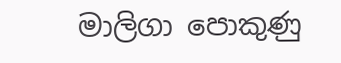මාලිගා පොකුණු